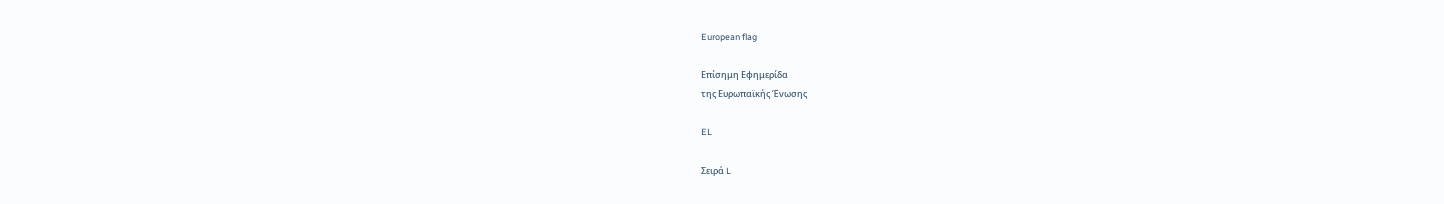European flag

Επίσημη Εφημερίδα
της Ευρωπαϊκής Ένωσης

EL

Σειρά L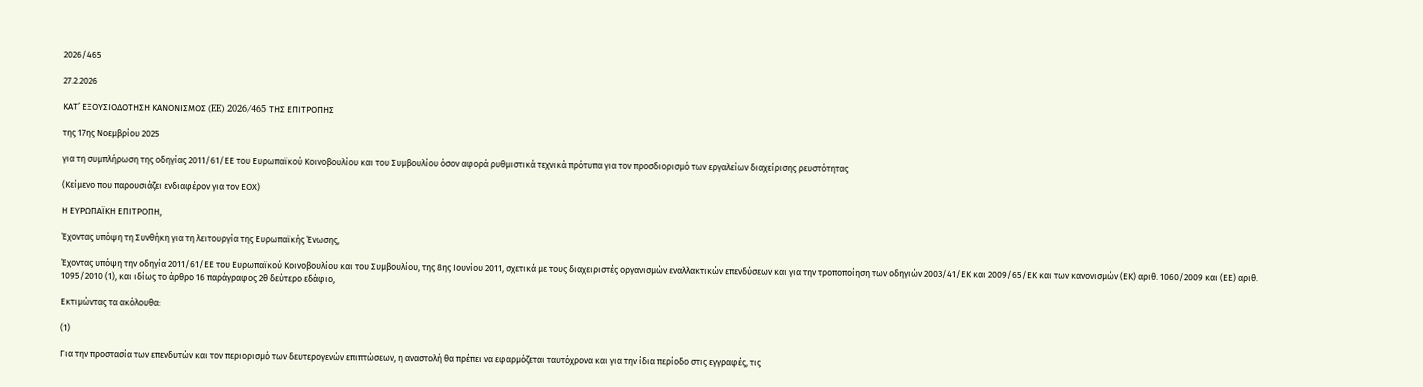2026/465

27.2.2026

ΚΑΤ’ ΕΞΟΥΣΙΟΔΟΤΗΣΗ ΚΑΝΟΝΙΣΜΟΣ (EE) 2026/465 ΤΗΣ ΕΠΙΤΡΟΠΗΣ

της 17ης Νοεμβρίου 2025

για τη συμπλήρωση της οδηγίας 2011/61/ΕΕ του Ευρωπαϊκού Κοινοβουλίου και του Συμβουλίου όσον αφορά ρυθμιστικά τεχνικά πρότυπα για τον προσδιορισμό των εργαλείων διαχείρισης ρευστότητας

(Κείμενο που παρουσιάζει ενδιαφέρον για τον ΕΟΧ)

Η ΕΥΡΩΠΑΪΚΗ ΕΠΙΤΡΟΠΗ,

Έχοντας υπόψη τη Συνθήκη για τη λειτουργία της Ευρωπαϊκής Ένωσης,

Έχοντας υπόψη την οδηγία 2011/61/ΕΕ του Ευρωπαϊκού Κοινοβουλίου και του Συμβουλίου, της 8ης Ιουνίου 2011, σχετικά με τους διαχειριστές οργανισμών εναλλακτικών επενδύσεων και για την τροποποίηση των οδηγιών 2003/41/ΕΚ και 2009/65/ΕΚ και των κανονισμών (ΕΚ) αριθ. 1060/2009 και (ΕΕ) αριθ. 1095/2010 (1), και ιδίως το άρθρο 16 παράγραφος 2θ δεύτερο εδάφιο,

Εκτιμώντας τα ακόλουθα:

(1)

Για την προστασία των επενδυτών και τον περιορισμό των δευτερογενών επιπτώσεων, η αναστολή θα πρέπει να εφαρμόζεται ταυτόχρονα και για την ίδια περίοδο στις εγγραφές, τις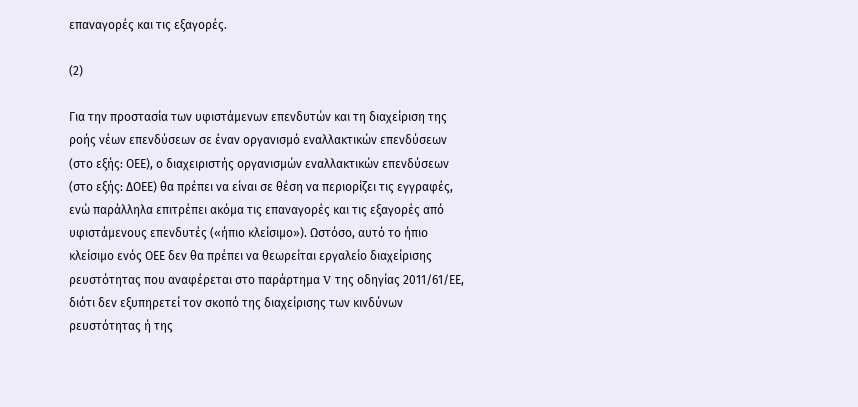επαναγορές και τις εξαγορές.

(2)

Για την προστασία των υφιστάμενων επενδυτών και τη διαχείριση της ροής νέων επενδύσεων σε έναν οργανισμό εναλλακτικών επενδύσεων (στο εξής: ΟΕΕ), ο διαχειριστής οργανισμών εναλλακτικών επενδύσεων (στο εξής: ΔΟΕΕ) θα πρέπει να είναι σε θέση να περιορίζει τις εγγραφές, ενώ παράλληλα επιτρέπει ακόμα τις επαναγορές και τις εξαγορές από υφιστάμενους επενδυτές («ήπιο κλείσιμο»). Ωστόσο, αυτό το ήπιο κλείσιμο ενός ΟΕΕ δεν θα πρέπει να θεωρείται εργαλείο διαχείρισης ρευστότητας που αναφέρεται στο παράρτημα V της οδηγίας 2011/61/ΕΕ, διότι δεν εξυπηρετεί τον σκοπό της διαχείρισης των κινδύνων ρευστότητας ή της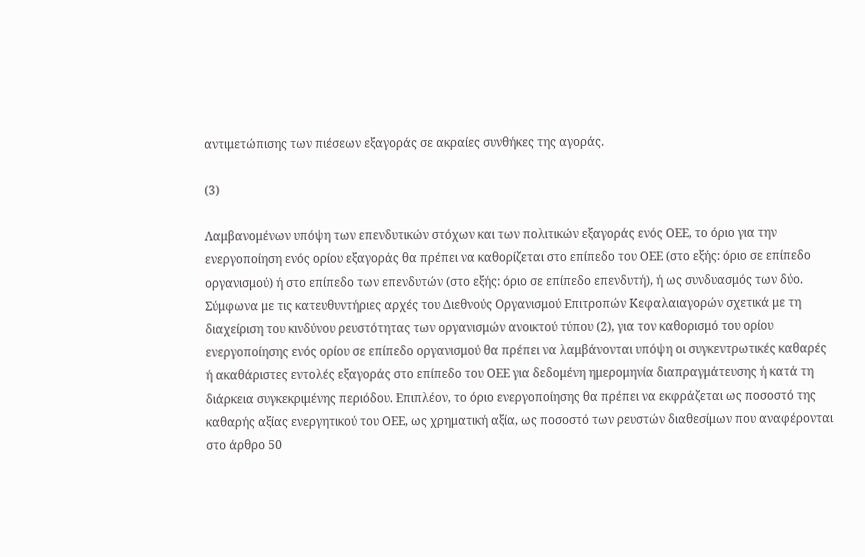αντιμετώπισης των πιέσεων εξαγοράς σε ακραίες συνθήκες της αγοράς.

(3)

Λαμβανομένων υπόψη των επενδυτικών στόχων και των πολιτικών εξαγοράς ενός ΟΕΕ, το όριο για την ενεργοποίηση ενός ορίου εξαγοράς θα πρέπει να καθορίζεται στο επίπεδο του ΟΕΕ (στο εξής: όριο σε επίπεδο οργανισμού) ή στο επίπεδο των επενδυτών (στο εξής: όριο σε επίπεδο επενδυτή), ή ως συνδυασμός των δύο. Σύμφωνα με τις κατευθυντήριες αρχές του Διεθνούς Οργανισμού Επιτροπών Κεφαλαιαγορών σχετικά με τη διαχείριση του κινδύνου ρευστότητας των οργανισμών ανοικτού τύπου (2), για τον καθορισμό του ορίου ενεργοποίησης ενός ορίου σε επίπεδο οργανισμού θα πρέπει να λαμβάνονται υπόψη οι συγκεντρωτικές καθαρές ή ακαθάριστες εντολές εξαγοράς στο επίπεδο του ΟΕΕ για δεδομένη ημερομηνία διαπραγμάτευσης ή κατά τη διάρκεια συγκεκριμένης περιόδου. Επιπλέον, το όριο ενεργοποίησης θα πρέπει να εκφράζεται ως ποσοστό της καθαρής αξίας ενεργητικού του ΟΕΕ, ως χρηματική αξία, ως ποσοστό των ρευστών διαθεσίμων που αναφέρονται στο άρθρο 50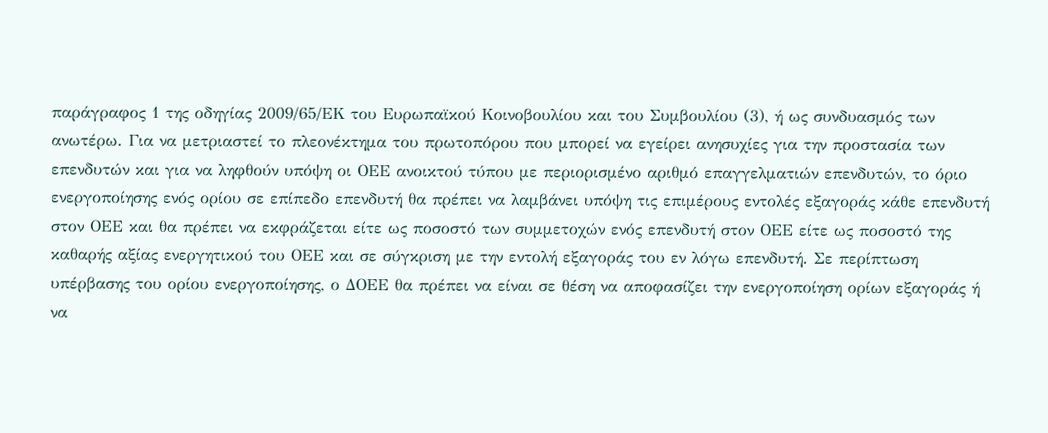παράγραφος 1 της οδηγίας 2009/65/ΕΚ του Ευρωπαϊκού Κοινοβουλίου και του Συμβουλίου (3), ή ως συνδυασμός των ανωτέρω. Για να μετριαστεί το πλεονέκτημα του πρωτοπόρου που μπορεί να εγείρει ανησυχίες για την προστασία των επενδυτών και για να ληφθούν υπόψη οι ΟΕΕ ανοικτού τύπου με περιορισμένο αριθμό επαγγελματιών επενδυτών, το όριο ενεργοποίησης ενός ορίου σε επίπεδο επενδυτή θα πρέπει να λαμβάνει υπόψη τις επιμέρους εντολές εξαγοράς κάθε επενδυτή στον ΟΕΕ και θα πρέπει να εκφράζεται είτε ως ποσοστό των συμμετοχών ενός επενδυτή στον ΟΕΕ είτε ως ποσοστό της καθαρής αξίας ενεργητικού του ΟΕΕ και σε σύγκριση με την εντολή εξαγοράς του εν λόγω επενδυτή. Σε περίπτωση υπέρβασης του ορίου ενεργοποίησης, ο ΔΟΕΕ θα πρέπει να είναι σε θέση να αποφασίζει την ενεργοποίηση ορίων εξαγοράς ή να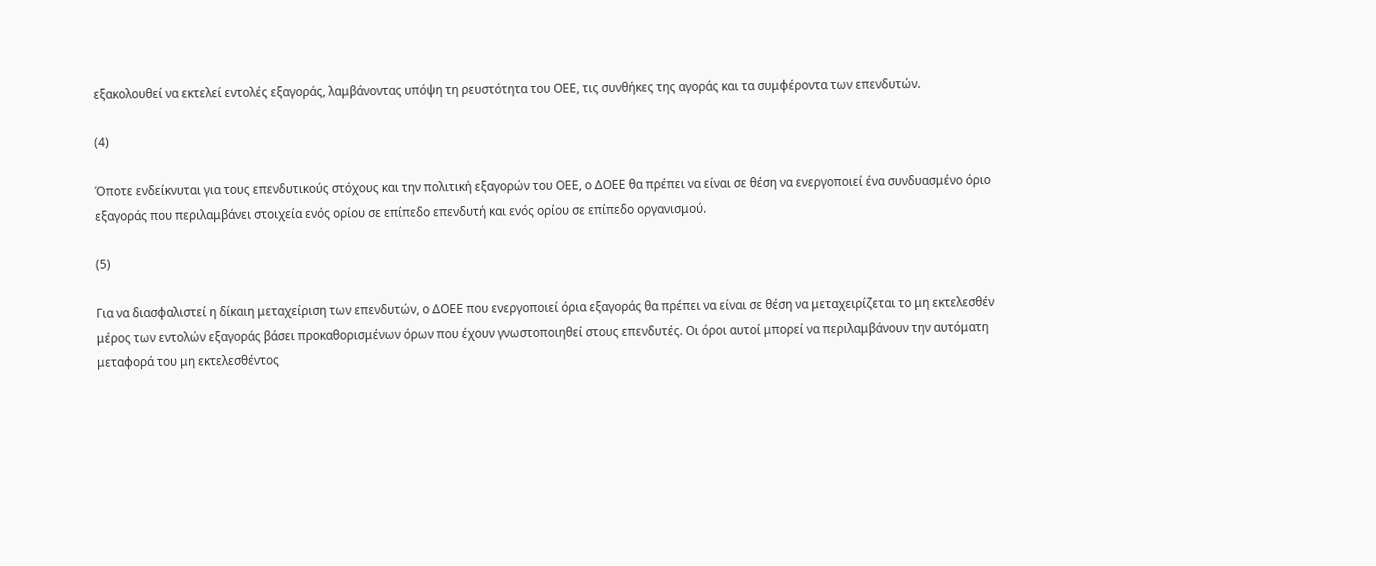εξακολουθεί να εκτελεί εντολές εξαγοράς, λαμβάνοντας υπόψη τη ρευστότητα του ΟΕΕ, τις συνθήκες της αγοράς και τα συμφέροντα των επενδυτών.

(4)

Όποτε ενδείκνυται για τους επενδυτικούς στόχους και την πολιτική εξαγορών του ΟΕΕ, ο ΔΟΕΕ θα πρέπει να είναι σε θέση να ενεργοποιεί ένα συνδυασμένο όριο εξαγοράς που περιλαμβάνει στοιχεία ενός ορίου σε επίπεδο επενδυτή και ενός ορίου σε επίπεδο οργανισμού.

(5)

Για να διασφαλιστεί η δίκαιη μεταχείριση των επενδυτών, ο ΔΟΕΕ που ενεργοποιεί όρια εξαγοράς θα πρέπει να είναι σε θέση να μεταχειρίζεται το μη εκτελεσθέν μέρος των εντολών εξαγοράς βάσει προκαθορισμένων όρων που έχουν γνωστοποιηθεί στους επενδυτές. Οι όροι αυτοί μπορεί να περιλαμβάνουν την αυτόματη μεταφορά του μη εκτελεσθέντος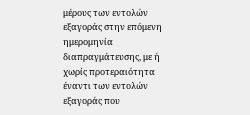μέρους των εντολών εξαγοράς στην επόμενη ημερομηνία διαπραγμάτευσης, με ή χωρίς προτεραιότητα έναντι των εντολών εξαγοράς που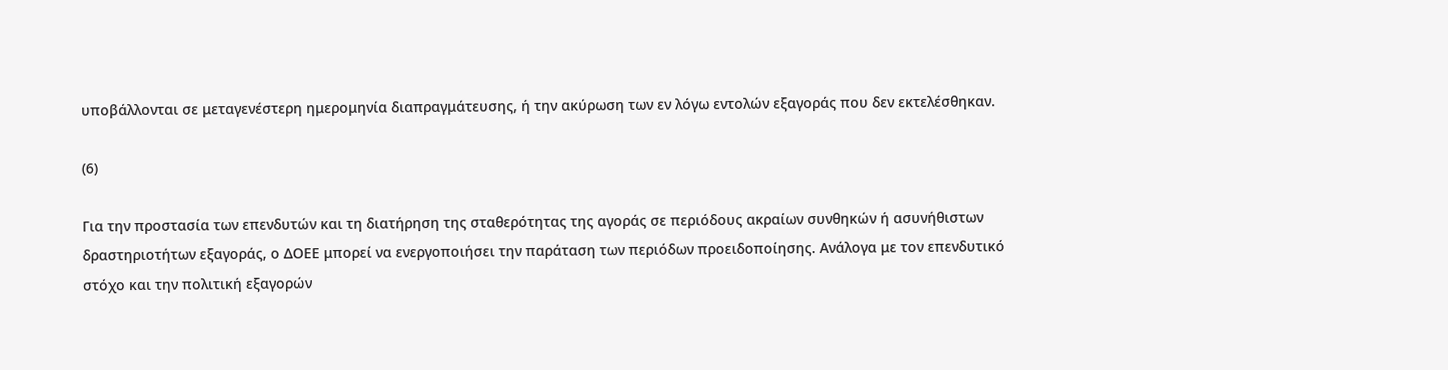υποβάλλονται σε μεταγενέστερη ημερομηνία διαπραγμάτευσης, ή την ακύρωση των εν λόγω εντολών εξαγοράς που δεν εκτελέσθηκαν.

(6)

Για την προστασία των επενδυτών και τη διατήρηση της σταθερότητας της αγοράς σε περιόδους ακραίων συνθηκών ή ασυνήθιστων δραστηριοτήτων εξαγοράς, ο ΔΟΕΕ μπορεί να ενεργοποιήσει την παράταση των περιόδων προειδοποίησης. Ανάλογα με τον επενδυτικό στόχο και την πολιτική εξαγορών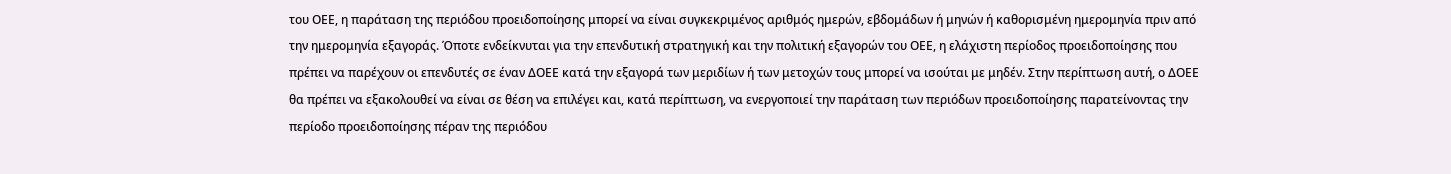του ΟΕΕ, η παράταση της περιόδου προειδοποίησης μπορεί να είναι συγκεκριμένος αριθμός ημερών, εβδομάδων ή μηνών ή καθορισμένη ημερομηνία πριν από την ημερομηνία εξαγοράς. Όποτε ενδείκνυται για την επενδυτική στρατηγική και την πολιτική εξαγορών του ΟΕΕ, η ελάχιστη περίοδος προειδοποίησης που πρέπει να παρέχουν οι επενδυτές σε έναν ΔΟΕΕ κατά την εξαγορά των μεριδίων ή των μετοχών τους μπορεί να ισούται με μηδέν. Στην περίπτωση αυτή, ο ΔΟΕΕ θα πρέπει να εξακολουθεί να είναι σε θέση να επιλέγει και, κατά περίπτωση, να ενεργοποιεί την παράταση των περιόδων προειδοποίησης παρατείνοντας την περίοδο προειδοποίησης πέραν της περιόδου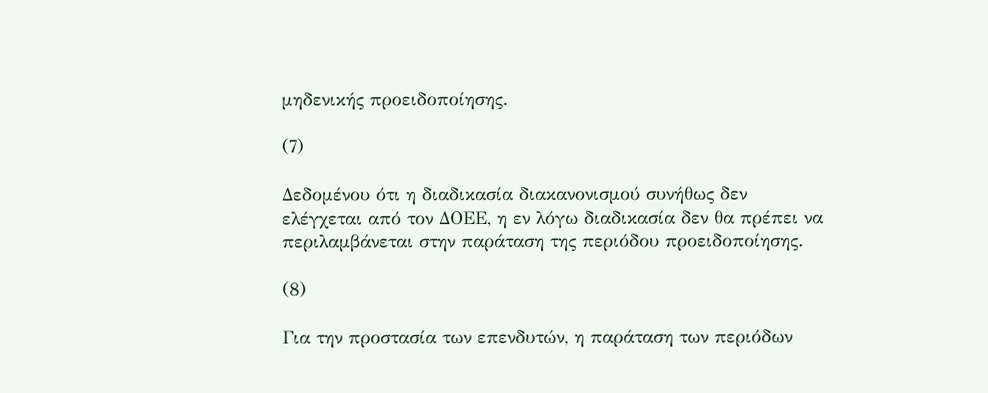μηδενικής προειδοποίησης.

(7)

Δεδομένου ότι η διαδικασία διακανονισμού συνήθως δεν ελέγχεται από τον ΔΟΕΕ, η εν λόγω διαδικασία δεν θα πρέπει να περιλαμβάνεται στην παράταση της περιόδου προειδοποίησης.

(8)

Για την προστασία των επενδυτών, η παράταση των περιόδων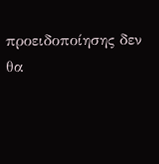προειδοποίησης δεν θα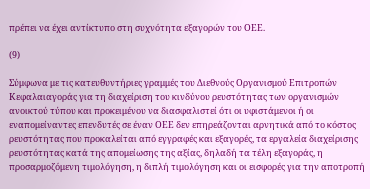πρέπει να έχει αντίκτυπο στη συχνότητα εξαγορών του ΟΕΕ.

(9)

Σύμφωνα με τις κατευθυντήριες γραμμές του Διεθνούς Οργανισμού Επιτροπών Κεφαλαιαγοράς για τη διαχείριση του κινδύνου ρευστότητας των οργανισμών ανοικτού τύπου και προκειμένου να διασφαλιστεί ότι οι υφιστάμενοι ή οι εναπομείναντες επενδυτές σε έναν ΟΕΕ δεν επηρεάζονται αρνητικά από το κόστος ρευστότητας που προκαλείται από εγγραφές και εξαγορές, τα εργαλεία διαχείρισης ρευστότητας κατά της απομείωσης της αξίας, δηλαδή τα τέλη εξαγοράς, η προσαρμοζόμενη τιμολόγηση, η διπλή τιμολόγηση και οι εισφορές για την αποτροπή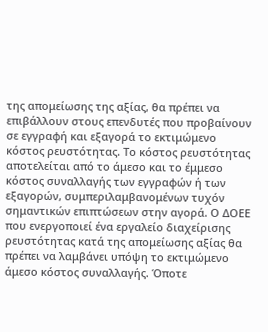της απομείωσης της αξίας, θα πρέπει να επιβάλλουν στους επενδυτές που προβαίνουν σε εγγραφή και εξαγορά το εκτιμώμενο κόστος ρευστότητας. Το κόστος ρευστότητας αποτελείται από το άμεσο και το έμμεσο κόστος συναλλαγής των εγγραφών ή των εξαγορών, συμπεριλαμβανομένων τυχόν σημαντικών επιπτώσεων στην αγορά. Ο ΔΟΕΕ που ενεργοποιεί ένα εργαλείο διαχείρισης ρευστότητας κατά της απομείωσης αξίας θα πρέπει να λαμβάνει υπόψη το εκτιμώμενο άμεσο κόστος συναλλαγής. Όποτε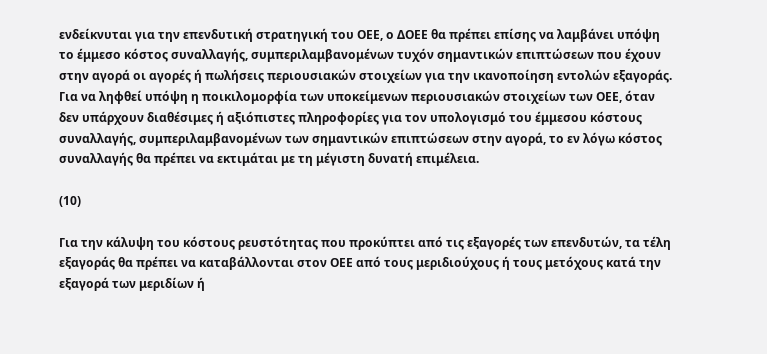ενδείκνυται για την επενδυτική στρατηγική του ΟΕΕ, ο ΔΟΕΕ θα πρέπει επίσης να λαμβάνει υπόψη το έμμεσο κόστος συναλλαγής, συμπεριλαμβανομένων τυχόν σημαντικών επιπτώσεων που έχουν στην αγορά οι αγορές ή πωλήσεις περιουσιακών στοιχείων για την ικανοποίηση εντολών εξαγοράς. Για να ληφθεί υπόψη η ποικιλομορφία των υποκείμενων περιουσιακών στοιχείων των ΟΕΕ, όταν δεν υπάρχουν διαθέσιμες ή αξιόπιστες πληροφορίες για τον υπολογισμό του έμμεσου κόστους συναλλαγής, συμπεριλαμβανομένων των σημαντικών επιπτώσεων στην αγορά, το εν λόγω κόστος συναλλαγής θα πρέπει να εκτιμάται με τη μέγιστη δυνατή επιμέλεια.

(10)

Για την κάλυψη του κόστους ρευστότητας που προκύπτει από τις εξαγορές των επενδυτών, τα τέλη εξαγοράς θα πρέπει να καταβάλλονται στον ΟΕΕ από τους μεριδιούχους ή τους μετόχους κατά την εξαγορά των μεριδίων ή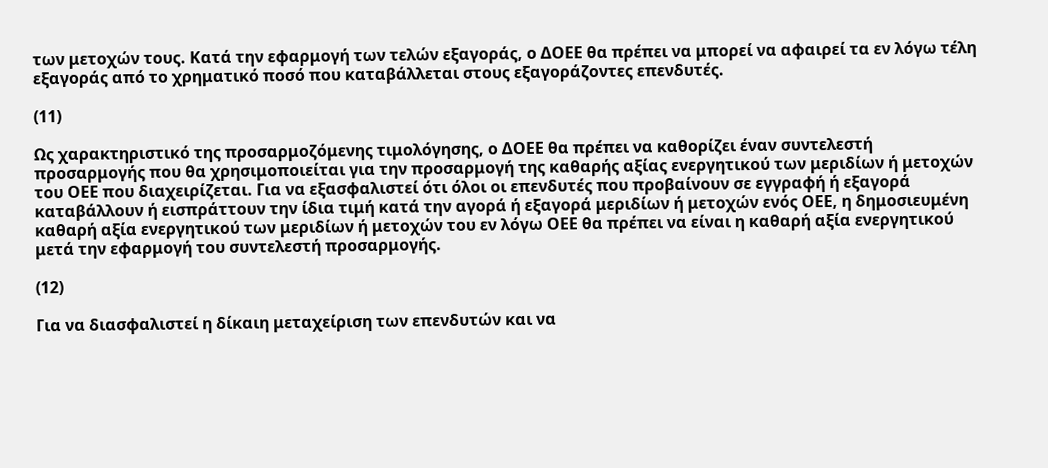των μετοχών τους. Κατά την εφαρμογή των τελών εξαγοράς, ο ΔΟΕΕ θα πρέπει να μπορεί να αφαιρεί τα εν λόγω τέλη εξαγοράς από το χρηματικό ποσό που καταβάλλεται στους εξαγοράζοντες επενδυτές.

(11)

Ως χαρακτηριστικό της προσαρμοζόμενης τιμολόγησης, ο ΔΟΕΕ θα πρέπει να καθορίζει έναν συντελεστή προσαρμογής που θα χρησιμοποιείται για την προσαρμογή της καθαρής αξίας ενεργητικού των μεριδίων ή μετοχών του ΟΕΕ που διαχειρίζεται. Για να εξασφαλιστεί ότι όλοι οι επενδυτές που προβαίνουν σε εγγραφή ή εξαγορά καταβάλλουν ή εισπράττουν την ίδια τιμή κατά την αγορά ή εξαγορά μεριδίων ή μετοχών ενός ΟΕΕ, η δημοσιευμένη καθαρή αξία ενεργητικού των μεριδίων ή μετοχών του εν λόγω ΟΕΕ θα πρέπει να είναι η καθαρή αξία ενεργητικού μετά την εφαρμογή του συντελεστή προσαρμογής.

(12)

Για να διασφαλιστεί η δίκαιη μεταχείριση των επενδυτών και να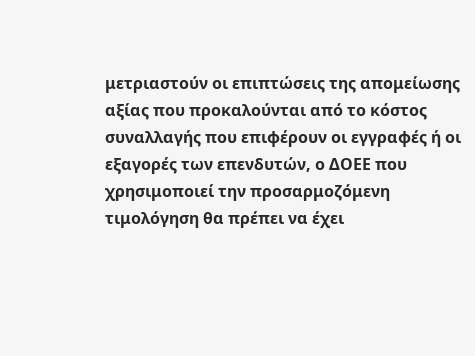μετριαστούν οι επιπτώσεις της απομείωσης αξίας που προκαλούνται από το κόστος συναλλαγής που επιφέρουν οι εγγραφές ή οι εξαγορές των επενδυτών, ο ΔΟΕΕ που χρησιμοποιεί την προσαρμοζόμενη τιμολόγηση θα πρέπει να έχει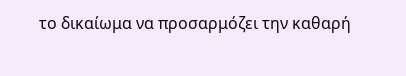το δικαίωμα να προσαρμόζει την καθαρή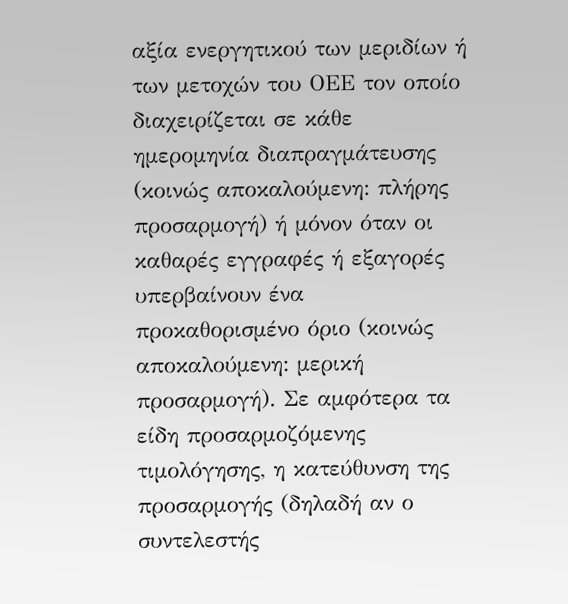αξία ενεργητικού των μεριδίων ή των μετοχών του ΟΕΕ τον οποίο διαχειρίζεται σε κάθε ημερομηνία διαπραγμάτευσης (κοινώς αποκαλούμενη: πλήρης προσαρμογή) ή μόνον όταν οι καθαρές εγγραφές ή εξαγορές υπερβαίνουν ένα προκαθορισμένο όριο (κοινώς αποκαλούμενη: μερική προσαρμογή). Σε αμφότερα τα είδη προσαρμοζόμενης τιμολόγησης, η κατεύθυνση της προσαρμογής (δηλαδή αν ο συντελεστής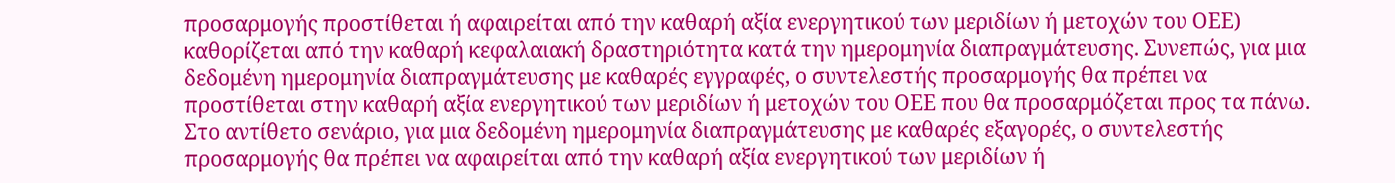προσαρμογής προστίθεται ή αφαιρείται από την καθαρή αξία ενεργητικού των μεριδίων ή μετοχών του ΟΕΕ) καθορίζεται από την καθαρή κεφαλαιακή δραστηριότητα κατά την ημερομηνία διαπραγμάτευσης. Συνεπώς, για μια δεδομένη ημερομηνία διαπραγμάτευσης με καθαρές εγγραφές, ο συντελεστής προσαρμογής θα πρέπει να προστίθεται στην καθαρή αξία ενεργητικού των μεριδίων ή μετοχών του ΟΕΕ που θα προσαρμόζεται προς τα πάνω. Στο αντίθετο σενάριο, για μια δεδομένη ημερομηνία διαπραγμάτευσης με καθαρές εξαγορές, ο συντελεστής προσαρμογής θα πρέπει να αφαιρείται από την καθαρή αξία ενεργητικού των μεριδίων ή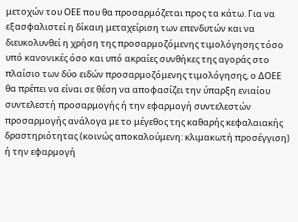μετοχών του ΟΕΕ που θα προσαρμόζεται προς τα κάτω. Για να εξασφαλιστεί η δίκαιη μεταχείριση των επενδυτών και να διευκολυνθεί η χρήση της προσαρμοζόμενης τιμολόγησης τόσο υπό κανονικές όσο και υπό ακραίες συνθήκες της αγοράς στο πλαίσιο των δύο ειδών προσαρμοζόμενης τιμολόγησης, ο ΔΟΕΕ θα πρέπει να είναι σε θέση να αποφασίζει την ύπαρξη ενιαίου συντελεστή προσαρμογής ή την εφαρμογή συντελεστών προσαρμογής ανάλογα με το μέγεθος της καθαρής κεφαλαιακής δραστηριότητας (κοινώς αποκαλούμενη: κλιμακωτή προσέγγιση) ή την εφαρμογή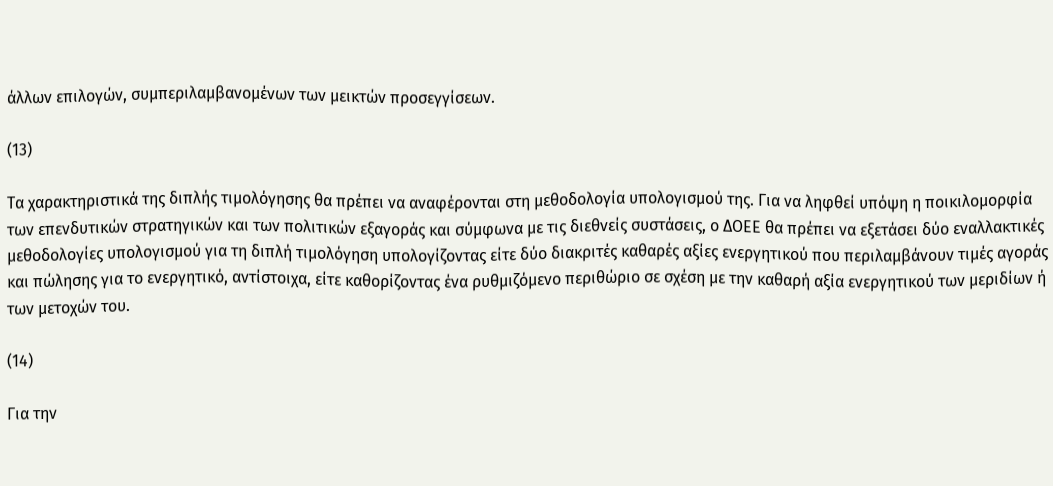άλλων επιλογών, συμπεριλαμβανομένων των μεικτών προσεγγίσεων.

(13)

Τα χαρακτηριστικά της διπλής τιμολόγησης θα πρέπει να αναφέρονται στη μεθοδολογία υπολογισμού της. Για να ληφθεί υπόψη η ποικιλομορφία των επενδυτικών στρατηγικών και των πολιτικών εξαγοράς και σύμφωνα με τις διεθνείς συστάσεις, ο ΔΟΕΕ θα πρέπει να εξετάσει δύο εναλλακτικές μεθοδολογίες υπολογισμού για τη διπλή τιμολόγηση υπολογίζοντας είτε δύο διακριτές καθαρές αξίες ενεργητικού που περιλαμβάνουν τιμές αγοράς και πώλησης για το ενεργητικό, αντίστοιχα, είτε καθορίζοντας ένα ρυθμιζόμενο περιθώριο σε σχέση με την καθαρή αξία ενεργητικού των μεριδίων ή των μετοχών του.

(14)

Για την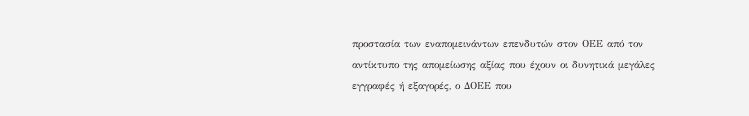προστασία των εναπομεινάντων επενδυτών στον ΟΕΕ από τον αντίκτυπο της απομείωσης αξίας που έχουν οι δυνητικά μεγάλες εγγραφές ή εξαγορές, ο ΔΟΕΕ που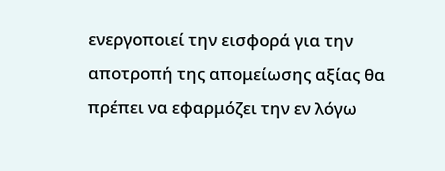ενεργοποιεί την εισφορά για την αποτροπή της απομείωσης αξίας θα πρέπει να εφαρμόζει την εν λόγω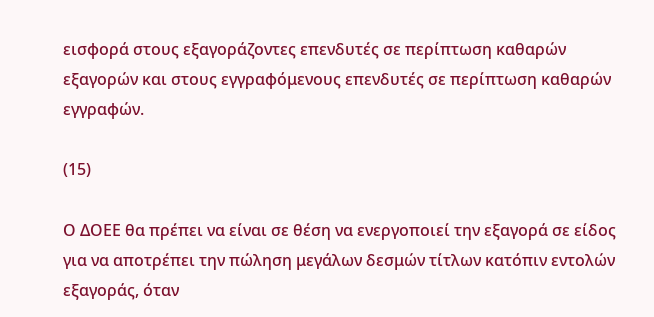εισφορά στους εξαγοράζοντες επενδυτές σε περίπτωση καθαρών εξαγορών και στους εγγραφόμενους επενδυτές σε περίπτωση καθαρών εγγραφών.

(15)

Ο ΔΟΕΕ θα πρέπει να είναι σε θέση να ενεργοποιεί την εξαγορά σε είδος για να αποτρέπει την πώληση μεγάλων δεσμών τίτλων κατόπιν εντολών εξαγοράς, όταν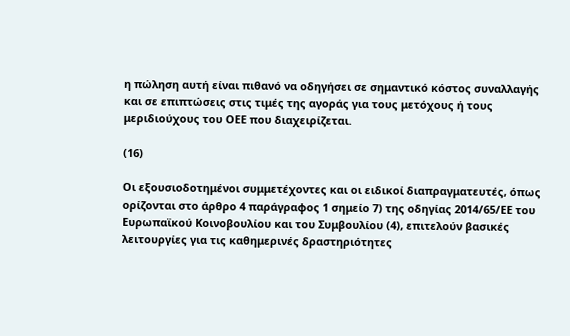η πώληση αυτή είναι πιθανό να οδηγήσει σε σημαντικό κόστος συναλλαγής και σε επιπτώσεις στις τιμές της αγοράς για τους μετόχους ή τους μεριδιούχους του ΟΕΕ που διαχειρίζεται.

(16)

Οι εξουσιοδοτημένοι συμμετέχοντες και οι ειδικοί διαπραγματευτές, όπως ορίζονται στο άρθρο 4 παράγραφος 1 σημείο 7) της οδηγίας 2014/65/ΕΕ του Ευρωπαϊκού Κοινοβουλίου και του Συμβουλίου (4), επιτελούν βασικές λειτουργίες για τις καθημερινές δραστηριότητες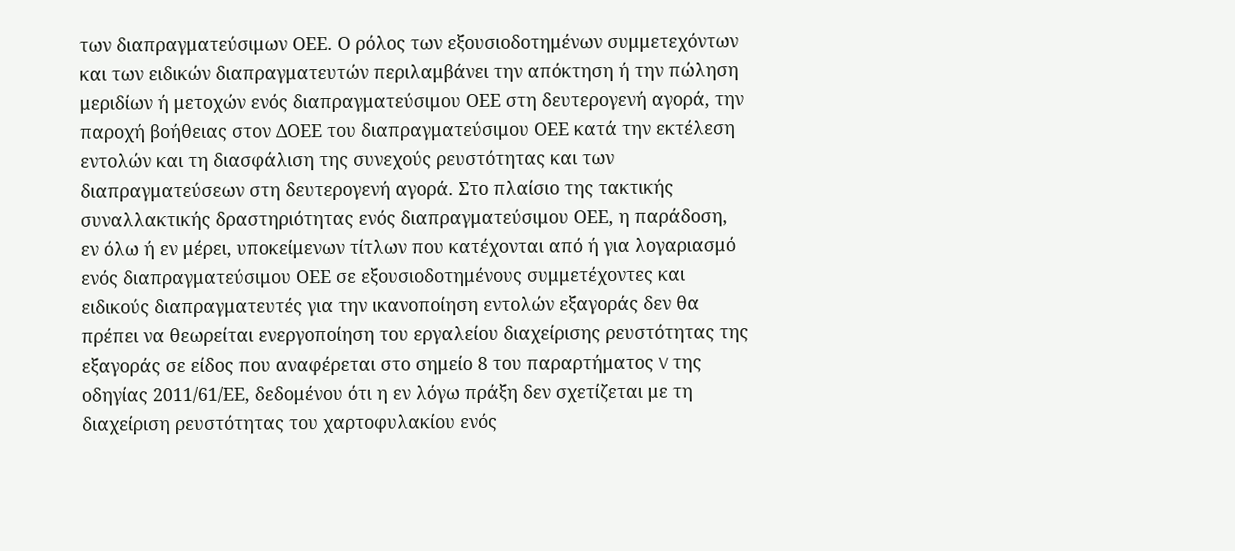των διαπραγματεύσιμων ΟΕΕ. Ο ρόλος των εξουσιοδοτημένων συμμετεχόντων και των ειδικών διαπραγματευτών περιλαμβάνει την απόκτηση ή την πώληση μεριδίων ή μετοχών ενός διαπραγματεύσιμου ΟΕΕ στη δευτερογενή αγορά, την παροχή βοήθειας στον ΔΟΕΕ του διαπραγματεύσιμου ΟΕΕ κατά την εκτέλεση εντολών και τη διασφάλιση της συνεχούς ρευστότητας και των διαπραγματεύσεων στη δευτερογενή αγορά. Στο πλαίσιο της τακτικής συναλλακτικής δραστηριότητας ενός διαπραγματεύσιμου ΟΕΕ, η παράδοση, εν όλω ή εν μέρει, υποκείμενων τίτλων που κατέχονται από ή για λογαριασμό ενός διαπραγματεύσιμου ΟΕΕ σε εξουσιοδοτημένους συμμετέχοντες και ειδικούς διαπραγματευτές για την ικανοποίηση εντολών εξαγοράς δεν θα πρέπει να θεωρείται ενεργοποίηση του εργαλείου διαχείρισης ρευστότητας της εξαγοράς σε είδος που αναφέρεται στο σημείο 8 του παραρτήματος V της οδηγίας 2011/61/ΕΕ, δεδομένου ότι η εν λόγω πράξη δεν σχετίζεται με τη διαχείριση ρευστότητας του χαρτοφυλακίου ενός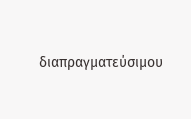διαπραγματεύσιμου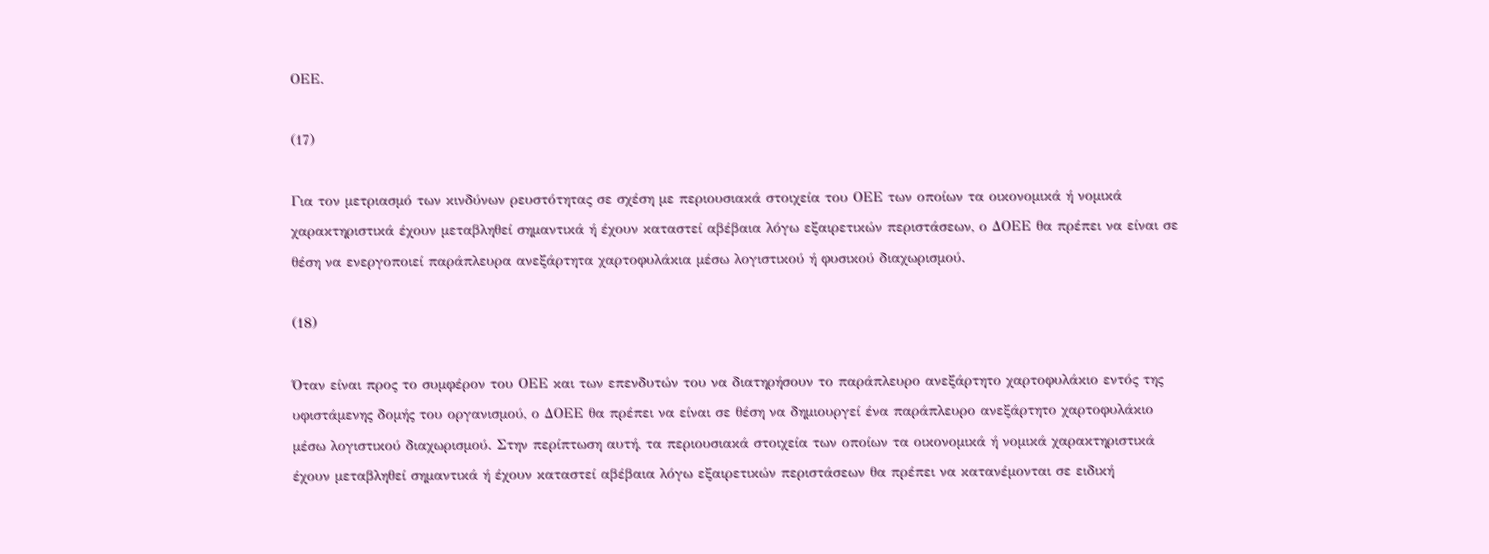ΟΕΕ.

(17)

Για τον μετριασμό των κινδύνων ρευστότητας σε σχέση με περιουσιακά στοιχεία του ΟΕΕ των οποίων τα οικονομικά ή νομικά χαρακτηριστικά έχουν μεταβληθεί σημαντικά ή έχουν καταστεί αβέβαια λόγω εξαιρετικών περιστάσεων, ο ΔΟΕΕ θα πρέπει να είναι σε θέση να ενεργοποιεί παράπλευρα ανεξάρτητα χαρτοφυλάκια μέσω λογιστικού ή φυσικού διαχωρισμού.

(18)

Όταν είναι προς το συμφέρον του ΟΕΕ και των επενδυτών του να διατηρήσουν το παράπλευρο ανεξάρτητο χαρτοφυλάκιο εντός της υφιστάμενης δομής του οργανισμού, ο ΔΟΕΕ θα πρέπει να είναι σε θέση να δημιουργεί ένα παράπλευρο ανεξάρτητο χαρτοφυλάκιο μέσω λογιστικού διαχωρισμού. Στην περίπτωση αυτή, τα περιουσιακά στοιχεία των οποίων τα οικονομικά ή νομικά χαρακτηριστικά έχουν μεταβληθεί σημαντικά ή έχουν καταστεί αβέβαια λόγω εξαιρετικών περιστάσεων θα πρέπει να κατανέμονται σε ειδική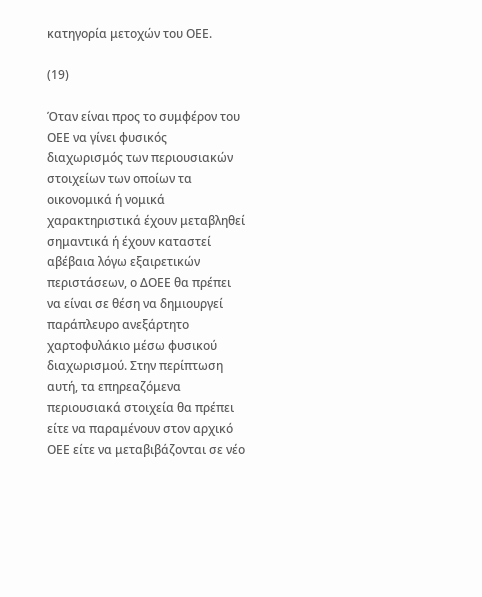κατηγορία μετοχών του ΟΕΕ.

(19)

Όταν είναι προς το συμφέρον του ΟΕΕ να γίνει φυσικός διαχωρισμός των περιουσιακών στοιχείων των οποίων τα οικονομικά ή νομικά χαρακτηριστικά έχουν μεταβληθεί σημαντικά ή έχουν καταστεί αβέβαια λόγω εξαιρετικών περιστάσεων, ο ΔΟΕΕ θα πρέπει να είναι σε θέση να δημιουργεί παράπλευρο ανεξάρτητο χαρτοφυλάκιο μέσω φυσικού διαχωρισμού. Στην περίπτωση αυτή, τα επηρεαζόμενα περιουσιακά στοιχεία θα πρέπει είτε να παραμένουν στον αρχικό ΟΕΕ είτε να μεταβιβάζονται σε νέο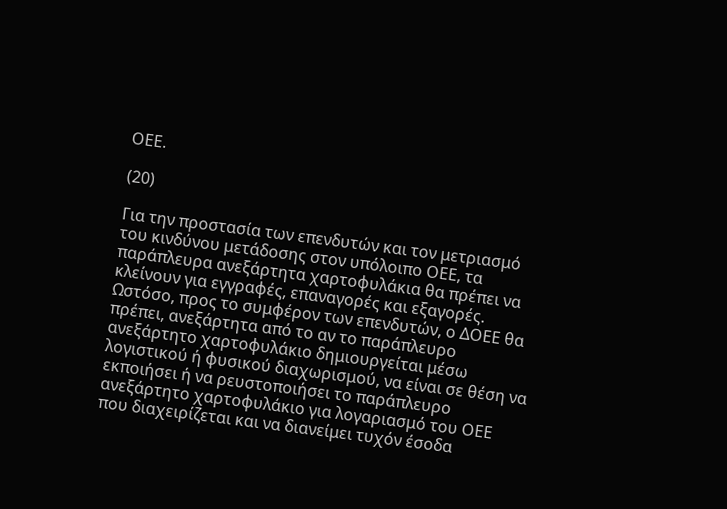ΟΕΕ.

(20)

Για την προστασία των επενδυτών και τον μετριασμό του κινδύνου μετάδοσης στον υπόλοιπο ΟΕΕ, τα παράπλευρα ανεξάρτητα χαρτοφυλάκια θα πρέπει να κλείνουν για εγγραφές, επαναγορές και εξαγορές. Ωστόσο, προς το συμφέρον των επενδυτών, ο ΔΟΕΕ θα πρέπει, ανεξάρτητα από το αν το παράπλευρο ανεξάρτητο χαρτοφυλάκιο δημιουργείται μέσω λογιστικού ή φυσικού διαχωρισμού, να είναι σε θέση να εκποιήσει ή να ρευστοποιήσει το παράπλευρο ανεξάρτητο χαρτοφυλάκιο για λογαριασμό του ΟΕΕ που διαχειρίζεται και να διανείμει τυχόν έσοδα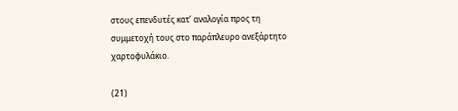στους επενδυτές κατ’ αναλογία προς τη συμμετοχή τους στο παράπλευρο ανεξάρτητο χαρτοφυλάκιο.

(21)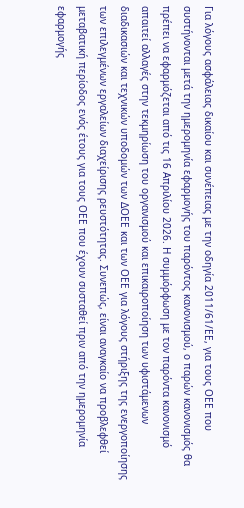Για λόγους ασφάλειας δικαίου και συνέπειας με την οδηγία 2011/61/ΕΕ, για τους ΟΕΕ που συστήνονται μετά την ημερομηνία εφαρμογής του παρόντος κανονισμού, ο παρών κανονισμός θα πρέπει να εφαρμόζεται από τις 16 Απριλίου 2026. Η συμμόρφωση με τον παρόντα κανονισμό απαιτεί αλλαγές στην τεκμηρίωση του οργανισμού και επικαιροποίηση των υφιστάμενων διαδικασιών και τεχνικών υποδομών των ΔΟΕΕ και των ΟΕΕ για λόγους στήριξης της ενεργοποίησης των επιλεγμένων εργαλείων διαχείρισης ρευστότητας. Συνεπώς, είναι αναγκαίο να προβλεφθεί μεταβατική περίοδος ενός έτους για τους ΟΕΕ που έχουν συσταθεί πριν από την ημερομηνία εφαρμογής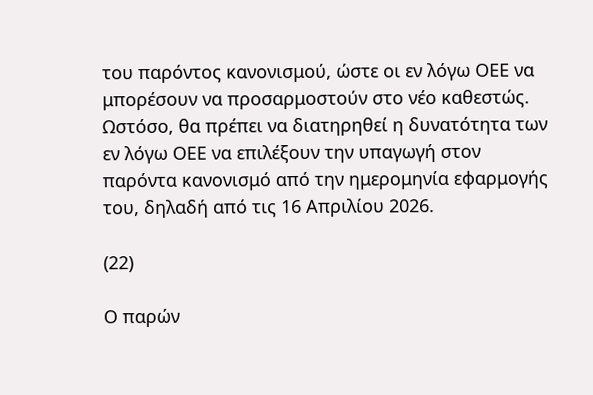του παρόντος κανονισμού, ώστε οι εν λόγω ΟΕΕ να μπορέσουν να προσαρμοστούν στο νέο καθεστώς. Ωστόσο, θα πρέπει να διατηρηθεί η δυνατότητα των εν λόγω ΟΕΕ να επιλέξουν την υπαγωγή στον παρόντα κανονισμό από την ημερομηνία εφαρμογής του, δηλαδή από τις 16 Απριλίου 2026.

(22)

Ο παρών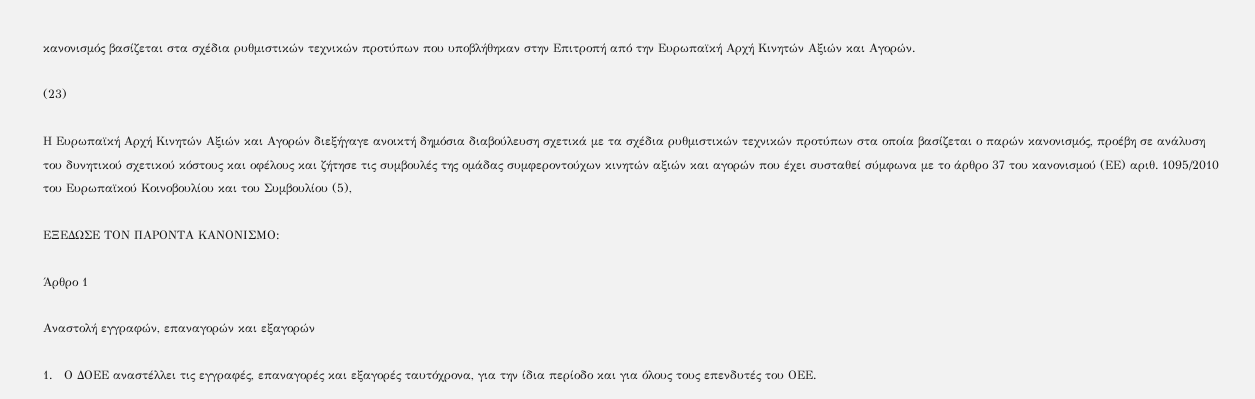κανονισμός βασίζεται στα σχέδια ρυθμιστικών τεχνικών προτύπων που υποβλήθηκαν στην Επιτροπή από την Ευρωπαϊκή Αρχή Κινητών Αξιών και Αγορών.

(23)

Η Ευρωπαϊκή Αρχή Κινητών Αξιών και Αγορών διεξήγαγε ανοικτή δημόσια διαβούλευση σχετικά με τα σχέδια ρυθμιστικών τεχνικών προτύπων στα οποία βασίζεται ο παρών κανονισμός, προέβη σε ανάλυση του δυνητικού σχετικού κόστους και οφέλους και ζήτησε τις συμβουλές της ομάδας συμφεροντούχων κινητών αξιών και αγορών που έχει συσταθεί σύμφωνα με το άρθρο 37 του κανονισμού (ΕΕ) αριθ. 1095/2010 του Ευρωπαϊκού Κοινοβουλίου και του Συμβουλίου (5),

ΕΞΕΔΩΣΕ ΤΟΝ ΠΑΡΟΝΤΑ ΚΑΝΟΝΙΣΜΟ:

Άρθρο 1

Αναστολή εγγραφών, επαναγορών και εξαγορών

1.   Ο ΔΟΕΕ αναστέλλει τις εγγραφές, επαναγορές και εξαγορές ταυτόχρονα, για την ίδια περίοδο και για όλους τους επενδυτές του ΟΕΕ.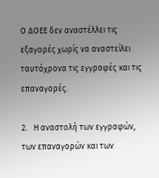Ο ΔΟΕΕ δεν αναστέλλει τις εξαγορές χωρίς να αναστείλει ταυτόχρονα τις εγγραφές και τις επαναγορές.

2.   Η αναστολή των εγγραφών, των επαναγορών και των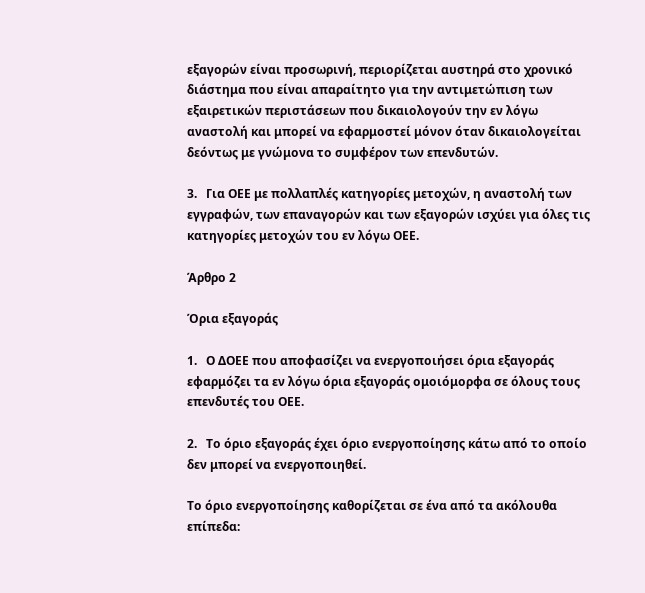εξαγορών είναι προσωρινή, περιορίζεται αυστηρά στο χρονικό διάστημα που είναι απαραίτητο για την αντιμετώπιση των εξαιρετικών περιστάσεων που δικαιολογούν την εν λόγω αναστολή και μπορεί να εφαρμοστεί μόνον όταν δικαιολογείται δεόντως με γνώμονα το συμφέρον των επενδυτών.

3.   Για ΟΕΕ με πολλαπλές κατηγορίες μετοχών, η αναστολή των εγγραφών, των επαναγορών και των εξαγορών ισχύει για όλες τις κατηγορίες μετοχών του εν λόγω ΟΕΕ.

Άρθρο 2

Όρια εξαγοράς

1.   Ο ΔΟΕΕ που αποφασίζει να ενεργοποιήσει όρια εξαγοράς εφαρμόζει τα εν λόγω όρια εξαγοράς ομοιόμορφα σε όλους τους επενδυτές του ΟΕΕ.

2.   Το όριο εξαγοράς έχει όριο ενεργοποίησης κάτω από το οποίο δεν μπορεί να ενεργοποιηθεί.

Το όριο ενεργοποίησης καθορίζεται σε ένα από τα ακόλουθα επίπεδα: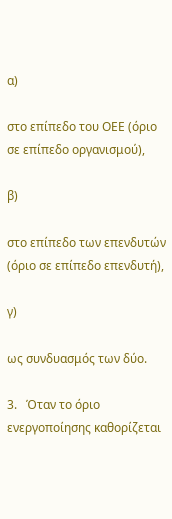α)

στο επίπεδο του ΟΕΕ (όριο σε επίπεδο οργανισμού),

β)

στο επίπεδο των επενδυτών (όριο σε επίπεδο επενδυτή),

γ)

ως συνδυασμός των δύο.

3.   Όταν το όριο ενεργοποίησης καθορίζεται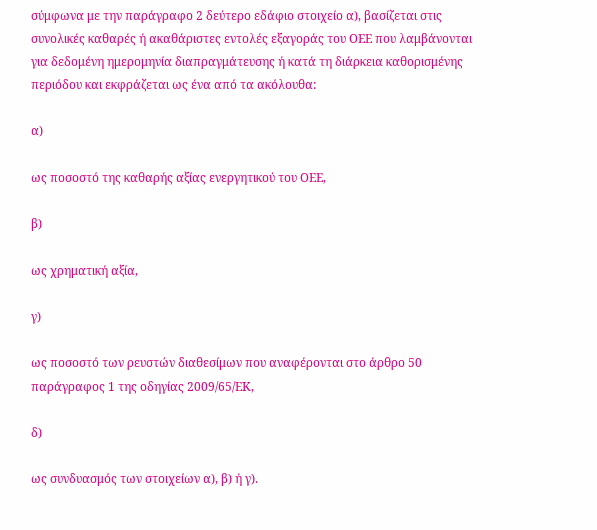σύμφωνα με την παράγραφο 2 δεύτερο εδάφιο στοιχείο α), βασίζεται στις συνολικές καθαρές ή ακαθάριστες εντολές εξαγοράς του ΟΕΕ που λαμβάνονται για δεδομένη ημερομηνία διαπραγμάτευσης ή κατά τη διάρκεια καθορισμένης περιόδου και εκφράζεται ως ένα από τα ακόλουθα:

α)

ως ποσοστό της καθαρής αξίας ενεργητικού του ΟΕΕ,

β)

ως χρηματική αξία,

γ)

ως ποσοστό των ρευστών διαθεσίμων που αναφέρονται στο άρθρο 50 παράγραφος 1 της οδηγίας 2009/65/ΕΚ,

δ)

ως συνδυασμός των στοιχείων α), β) ή γ).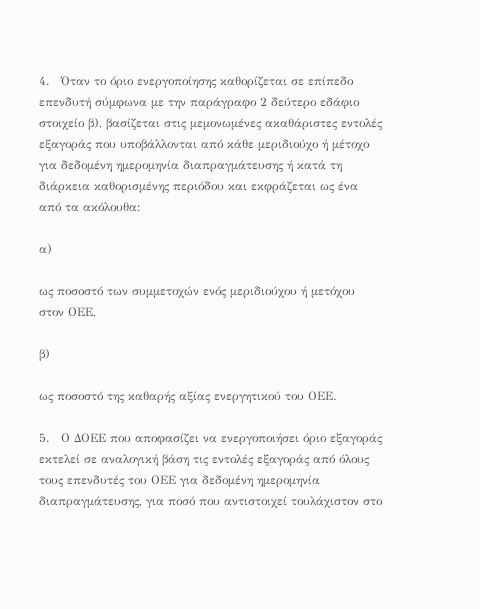4.   Όταν το όριο ενεργοποίησης καθορίζεται σε επίπεδο επενδυτή σύμφωνα με την παράγραφο 2 δεύτερο εδάφιο στοιχείο β), βασίζεται στις μεμονωμένες ακαθάριστες εντολές εξαγοράς που υποβάλλονται από κάθε μεριδιούχο ή μέτοχο για δεδομένη ημερομηνία διαπραγμάτευσης ή κατά τη διάρκεια καθορισμένης περιόδου και εκφράζεται ως ένα από τα ακόλουθα:

α)

ως ποσοστό των συμμετοχών ενός μεριδιούχου ή μετόχου στον ΟΕΕ,

β)

ως ποσοστό της καθαρής αξίας ενεργητικού του ΟΕΕ.

5.   Ο ΔΟΕΕ που αποφασίζει να ενεργοποιήσει όριο εξαγοράς εκτελεί σε αναλογική βάση τις εντολές εξαγοράς από όλους τους επενδυτές του ΟΕΕ για δεδομένη ημερομηνία διαπραγμάτευσης, για ποσό που αντιστοιχεί τουλάχιστον στο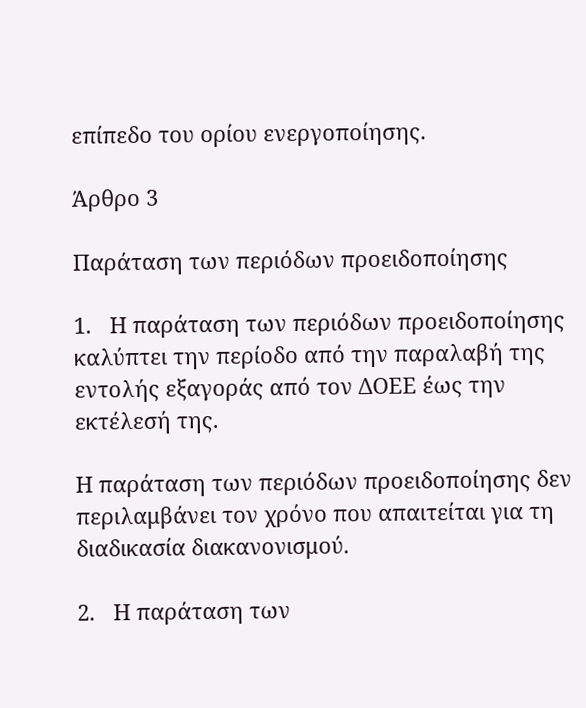επίπεδο του ορίου ενεργοποίησης.

Άρθρο 3

Παράταση των περιόδων προειδοποίησης

1.   Η παράταση των περιόδων προειδοποίησης καλύπτει την περίοδο από την παραλαβή της εντολής εξαγοράς από τον ΔΟΕΕ έως την εκτέλεσή της.

Η παράταση των περιόδων προειδοποίησης δεν περιλαμβάνει τον χρόνο που απαιτείται για τη διαδικασία διακανονισμού.

2.   Η παράταση των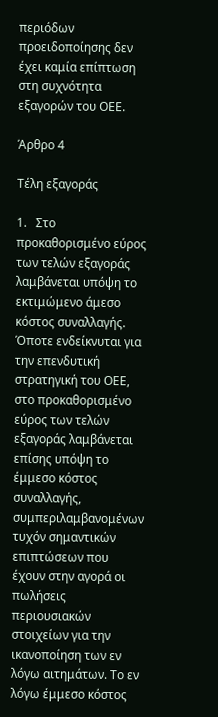περιόδων προειδοποίησης δεν έχει καμία επίπτωση στη συχνότητα εξαγορών του ΟΕΕ.

Άρθρο 4

Τέλη εξαγοράς

1.   Στο προκαθορισμένο εύρος των τελών εξαγοράς λαμβάνεται υπόψη το εκτιμώμενο άμεσο κόστος συναλλαγής. Όποτε ενδείκνυται για την επενδυτική στρατηγική του ΟΕΕ, στο προκαθορισμένο εύρος των τελών εξαγοράς λαμβάνεται επίσης υπόψη το έμμεσο κόστος συναλλαγής, συμπεριλαμβανομένων τυχόν σημαντικών επιπτώσεων που έχουν στην αγορά οι πωλήσεις περιουσιακών στοιχείων για την ικανοποίηση των εν λόγω αιτημάτων. Το εν λόγω έμμεσο κόστος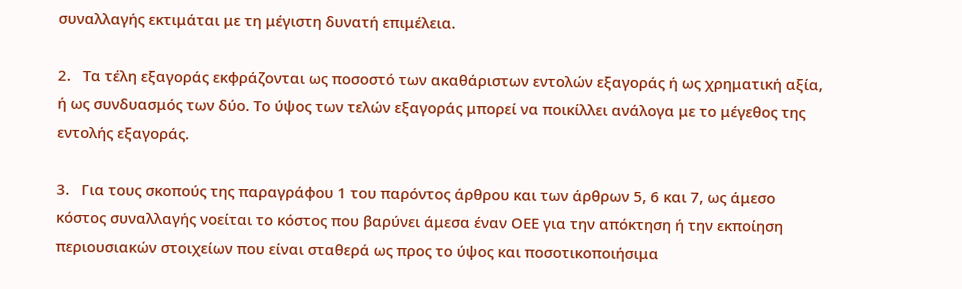συναλλαγής εκτιμάται με τη μέγιστη δυνατή επιμέλεια.

2.   Τα τέλη εξαγοράς εκφράζονται ως ποσοστό των ακαθάριστων εντολών εξαγοράς ή ως χρηματική αξία, ή ως συνδυασμός των δύο. Το ύψος των τελών εξαγοράς μπορεί να ποικίλλει ανάλογα με το μέγεθος της εντολής εξαγοράς.

3.   Για τους σκοπούς της παραγράφου 1 του παρόντος άρθρου και των άρθρων 5, 6 και 7, ως άμεσο κόστος συναλλαγής νοείται το κόστος που βαρύνει άμεσα έναν ΟΕΕ για την απόκτηση ή την εκποίηση περιουσιακών στοιχείων που είναι σταθερά ως προς το ύψος και ποσοτικοποιήσιμα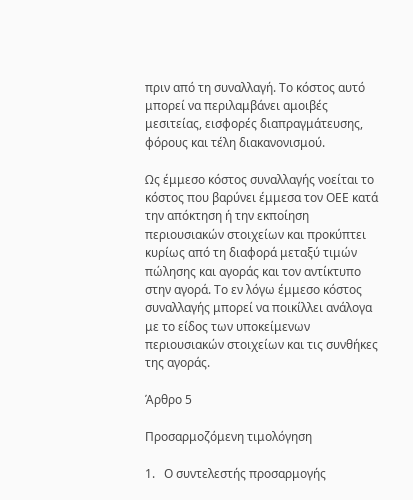πριν από τη συναλλαγή. Το κόστος αυτό μπορεί να περιλαμβάνει αμοιβές μεσιτείας, εισφορές διαπραγμάτευσης, φόρους και τέλη διακανονισμού.

Ως έμμεσο κόστος συναλλαγής νοείται το κόστος που βαρύνει έμμεσα τον ΟΕΕ κατά την απόκτηση ή την εκποίηση περιουσιακών στοιχείων και προκύπτει κυρίως από τη διαφορά μεταξύ τιμών πώλησης και αγοράς και τον αντίκτυπο στην αγορά. Το εν λόγω έμμεσο κόστος συναλλαγής μπορεί να ποικίλλει ανάλογα με το είδος των υποκείμενων περιουσιακών στοιχείων και τις συνθήκες της αγοράς.

Άρθρο 5

Προσαρμοζόμενη τιμολόγηση

1.   Ο συντελεστής προσαρμογής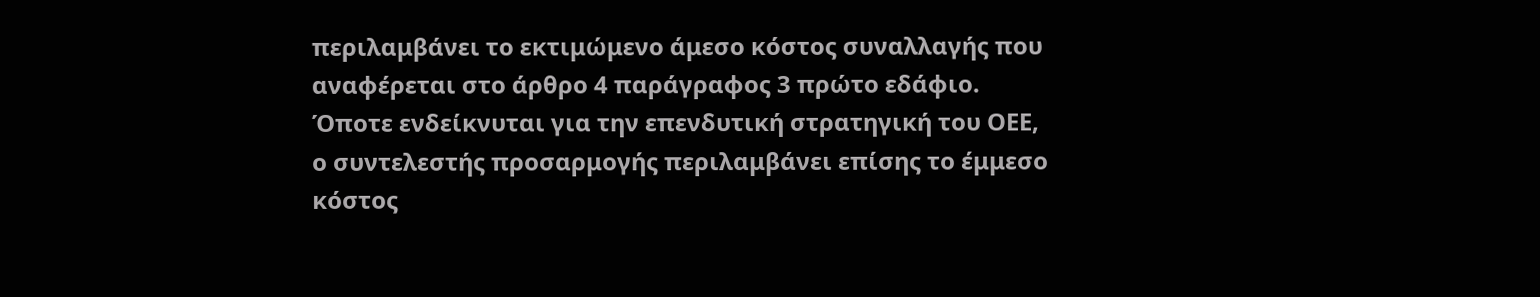περιλαμβάνει το εκτιμώμενο άμεσο κόστος συναλλαγής που αναφέρεται στο άρθρο 4 παράγραφος 3 πρώτο εδάφιο. Όποτε ενδείκνυται για την επενδυτική στρατηγική του ΟΕΕ, ο συντελεστής προσαρμογής περιλαμβάνει επίσης το έμμεσο κόστος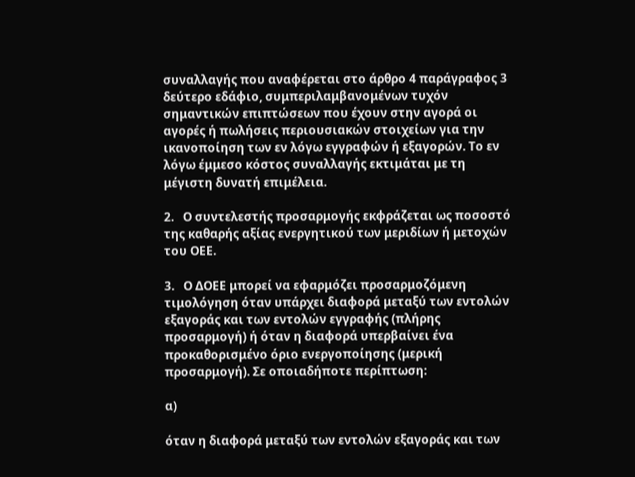συναλλαγής που αναφέρεται στο άρθρο 4 παράγραφος 3 δεύτερο εδάφιο, συμπεριλαμβανομένων τυχόν σημαντικών επιπτώσεων που έχουν στην αγορά οι αγορές ή πωλήσεις περιουσιακών στοιχείων για την ικανοποίηση των εν λόγω εγγραφών ή εξαγορών. Το εν λόγω έμμεσο κόστος συναλλαγής εκτιμάται με τη μέγιστη δυνατή επιμέλεια.

2.   Ο συντελεστής προσαρμογής εκφράζεται ως ποσοστό της καθαρής αξίας ενεργητικού των μεριδίων ή μετοχών του ΟΕΕ.

3.   Ο ΔΟΕΕ μπορεί να εφαρμόζει προσαρμοζόμενη τιμολόγηση όταν υπάρχει διαφορά μεταξύ των εντολών εξαγοράς και των εντολών εγγραφής (πλήρης προσαρμογή) ή όταν η διαφορά υπερβαίνει ένα προκαθορισμένο όριο ενεργοποίησης (μερική προσαρμογή). Σε οποιαδήποτε περίπτωση:

α)

όταν η διαφορά μεταξύ των εντολών εξαγοράς και των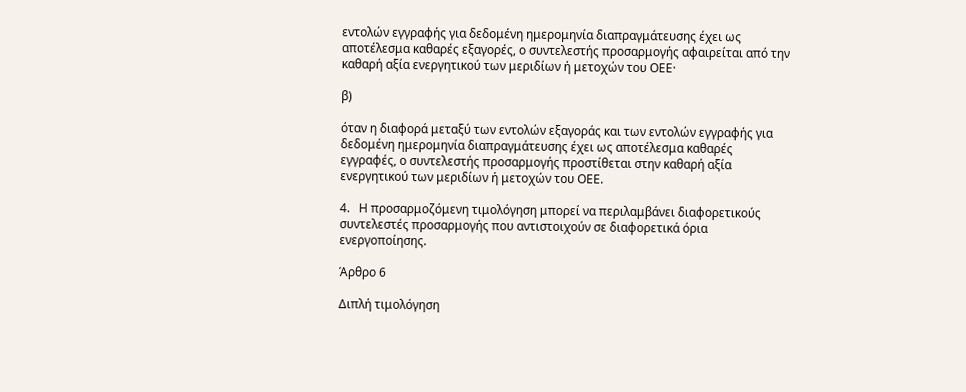εντολών εγγραφής για δεδομένη ημερομηνία διαπραγμάτευσης έχει ως αποτέλεσμα καθαρές εξαγορές, ο συντελεστής προσαρμογής αφαιρείται από την καθαρή αξία ενεργητικού των μεριδίων ή μετοχών του ΟΕΕ·

β)

όταν η διαφορά μεταξύ των εντολών εξαγοράς και των εντολών εγγραφής για δεδομένη ημερομηνία διαπραγμάτευσης έχει ως αποτέλεσμα καθαρές εγγραφές, ο συντελεστής προσαρμογής προστίθεται στην καθαρή αξία ενεργητικού των μεριδίων ή μετοχών του ΟΕΕ.

4.   Η προσαρμοζόμενη τιμολόγηση μπορεί να περιλαμβάνει διαφορετικούς συντελεστές προσαρμογής που αντιστοιχούν σε διαφορετικά όρια ενεργοποίησης.

Άρθρο 6

Διπλή τιμολόγηση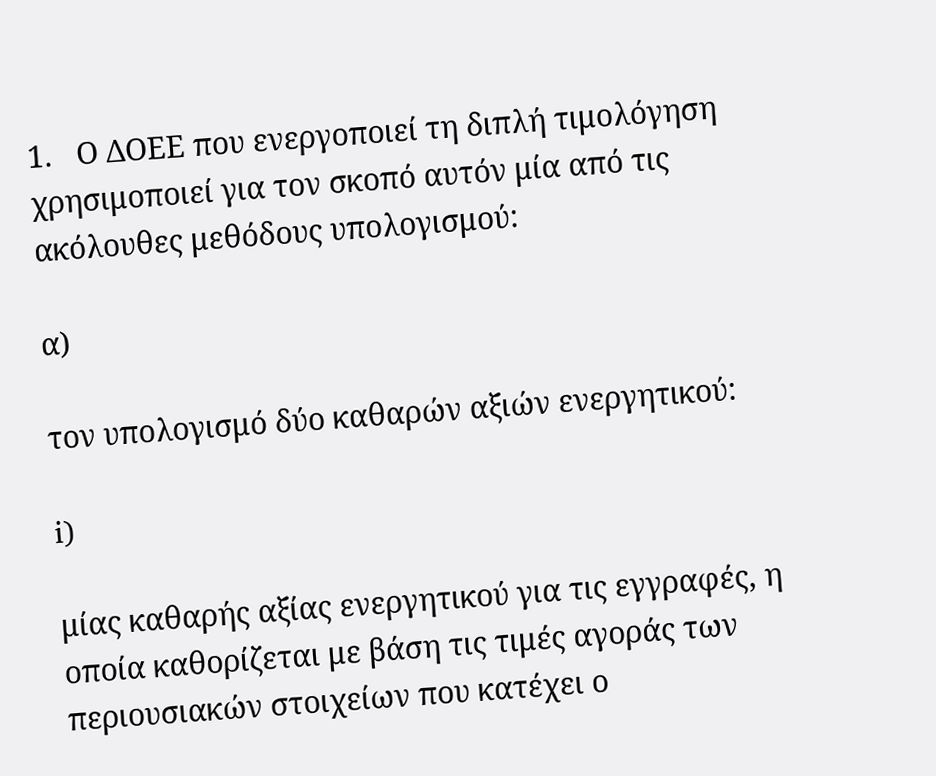1.   Ο ΔΟΕΕ που ενεργοποιεί τη διπλή τιμολόγηση χρησιμοποιεί για τον σκοπό αυτόν μία από τις ακόλουθες μεθόδους υπολογισμού:

α)

τον υπολογισμό δύο καθαρών αξιών ενεργητικού:

i)

μίας καθαρής αξίας ενεργητικού για τις εγγραφές, η οποία καθορίζεται με βάση τις τιμές αγοράς των περιουσιακών στοιχείων που κατέχει ο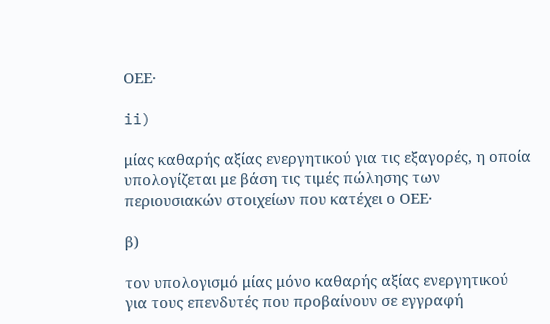ΟΕΕ·

ii)

μίας καθαρής αξίας ενεργητικού για τις εξαγορές, η οποία υπολογίζεται με βάση τις τιμές πώλησης των περιουσιακών στοιχείων που κατέχει ο ΟΕΕ·

β)

τον υπολογισμό μίας μόνο καθαρής αξίας ενεργητικού για τους επενδυτές που προβαίνουν σε εγγραφή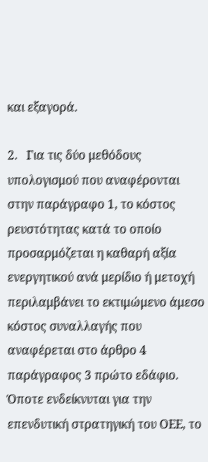και εξαγορά.

2.   Για τις δύο μεθόδους υπολογισμού που αναφέρονται στην παράγραφο 1, το κόστος ρευστότητας κατά το οποίο προσαρμόζεται η καθαρή αξία ενεργητικού ανά μερίδιο ή μετοχή περιλαμβάνει το εκτιμώμενο άμεσο κόστος συναλλαγής που αναφέρεται στο άρθρο 4 παράγραφος 3 πρώτο εδάφιο. Όποτε ενδείκνυται για την επενδυτική στρατηγική του ΟΕΕ, το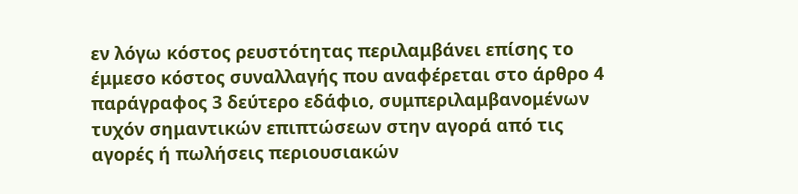εν λόγω κόστος ρευστότητας περιλαμβάνει επίσης το έμμεσο κόστος συναλλαγής που αναφέρεται στο άρθρο 4 παράγραφος 3 δεύτερο εδάφιο, συμπεριλαμβανομένων τυχόν σημαντικών επιπτώσεων στην αγορά από τις αγορές ή πωλήσεις περιουσιακών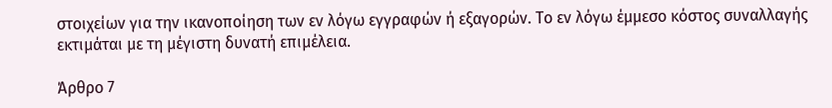στοιχείων για την ικανοποίηση των εν λόγω εγγραφών ή εξαγορών. Το εν λόγω έμμεσο κόστος συναλλαγής εκτιμάται με τη μέγιστη δυνατή επιμέλεια.

Άρθρο 7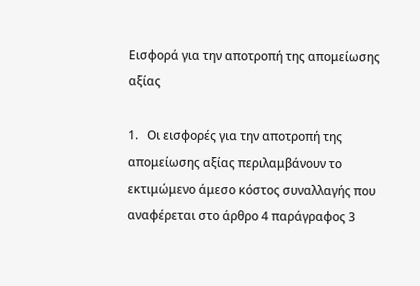Εισφορά για την αποτροπή της απομείωσης αξίας

1.   Οι εισφορές για την αποτροπή της απομείωσης αξίας περιλαμβάνουν το εκτιμώμενο άμεσο κόστος συναλλαγής που αναφέρεται στο άρθρο 4 παράγραφος 3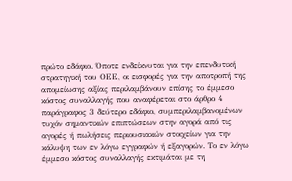πρώτο εδάφιο. Όποτε ενδείκνυται για την επενδυτική στρατηγική του ΟΕΕ, οι εισφορές για την αποτροπή της απομείωσης αξίας περιλαμβάνουν επίσης το έμμεσο κόστος συναλλαγής που αναφέρεται στο άρθρο 4 παράγραφος 3 δεύτερο εδάφιο, συμπεριλαμβανομένων τυχόν σημαντικών επιπτώσεων στην αγορά από τις αγορές ή πωλήσεις περιουσιακών στοιχείων για την κάλυψη των εν λόγω εγγραφών ή εξαγορών. Το εν λόγω έμμεσο κόστος συναλλαγής εκτιμάται με τη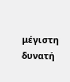μέγιστη δυνατή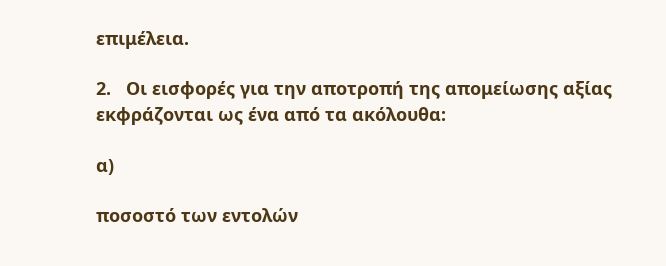επιμέλεια.

2.   Οι εισφορές για την αποτροπή της απομείωσης αξίας εκφράζονται ως ένα από τα ακόλουθα:

α)

ποσοστό των εντολών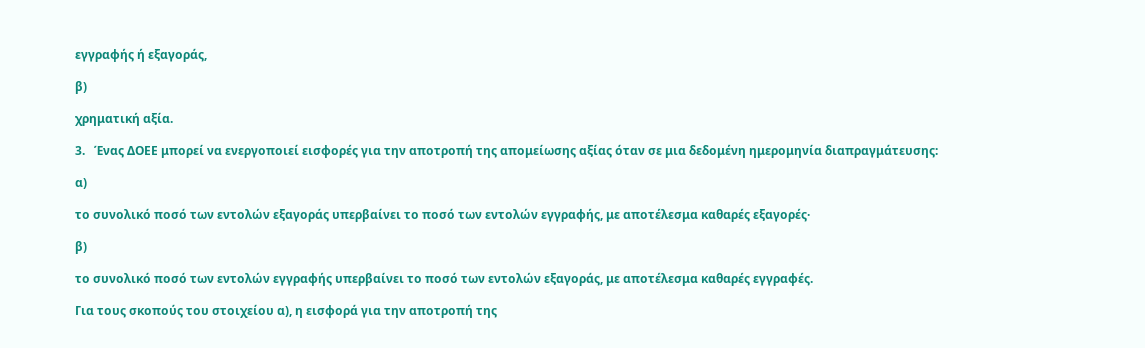εγγραφής ή εξαγοράς,

β)

χρηματική αξία.

3.   Ένας ΔΟΕΕ μπορεί να ενεργοποιεί εισφορές για την αποτροπή της απομείωσης αξίας όταν σε μια δεδομένη ημερομηνία διαπραγμάτευσης:

α)

το συνολικό ποσό των εντολών εξαγοράς υπερβαίνει το ποσό των εντολών εγγραφής, με αποτέλεσμα καθαρές εξαγορές·

β)

το συνολικό ποσό των εντολών εγγραφής υπερβαίνει το ποσό των εντολών εξαγοράς, με αποτέλεσμα καθαρές εγγραφές.

Για τους σκοπούς του στοιχείου α), η εισφορά για την αποτροπή της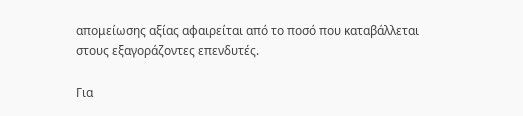απομείωσης αξίας αφαιρείται από το ποσό που καταβάλλεται στους εξαγοράζοντες επενδυτές.

Για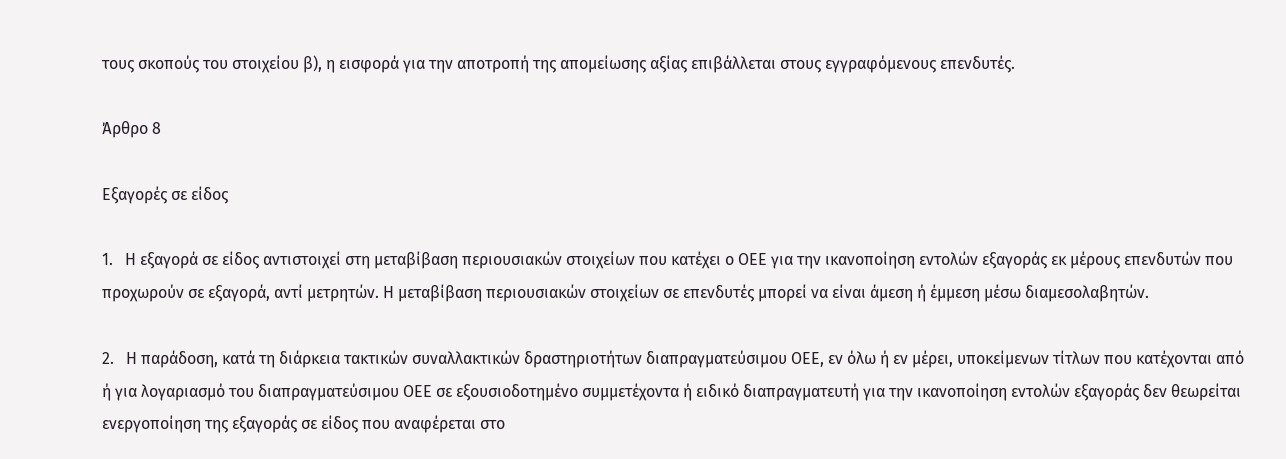τους σκοπούς του στοιχείου β), η εισφορά για την αποτροπή της απομείωσης αξίας επιβάλλεται στους εγγραφόμενους επενδυτές.

Άρθρο 8

Εξαγορές σε είδος

1.   Η εξαγορά σε είδος αντιστοιχεί στη μεταβίβαση περιουσιακών στοιχείων που κατέχει ο ΟΕΕ για την ικανοποίηση εντολών εξαγοράς εκ μέρους επενδυτών που προχωρούν σε εξαγορά, αντί μετρητών. Η μεταβίβαση περιουσιακών στοιχείων σε επενδυτές μπορεί να είναι άμεση ή έμμεση μέσω διαμεσολαβητών.

2.   Η παράδοση, κατά τη διάρκεια τακτικών συναλλακτικών δραστηριοτήτων διαπραγματεύσιμου ΟΕΕ, εν όλω ή εν μέρει, υποκείμενων τίτλων που κατέχονται από ή για λογαριασμό του διαπραγματεύσιμου ΟΕΕ σε εξουσιοδοτημένο συμμετέχοντα ή ειδικό διαπραγματευτή για την ικανοποίηση εντολών εξαγοράς δεν θεωρείται ενεργοποίηση της εξαγοράς σε είδος που αναφέρεται στο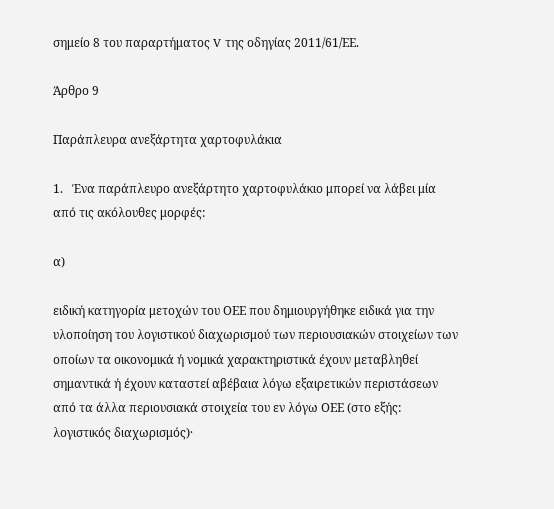σημείο 8 του παραρτήματος V της οδηγίας 2011/61/ΕΕ.

Άρθρο 9

Παράπλευρα ανεξάρτητα χαρτοφυλάκια

1.   Ένα παράπλευρο ανεξάρτητο χαρτοφυλάκιο μπορεί να λάβει μία από τις ακόλουθες μορφές:

α)

ειδική κατηγορία μετοχών του ΟΕΕ που δημιουργήθηκε ειδικά για την υλοποίηση του λογιστικού διαχωρισμού των περιουσιακών στοιχείων των οποίων τα οικονομικά ή νομικά χαρακτηριστικά έχουν μεταβληθεί σημαντικά ή έχουν καταστεί αβέβαια λόγω εξαιρετικών περιστάσεων από τα άλλα περιουσιακά στοιχεία του εν λόγω ΟΕΕ (στο εξής: λογιστικός διαχωρισμός)·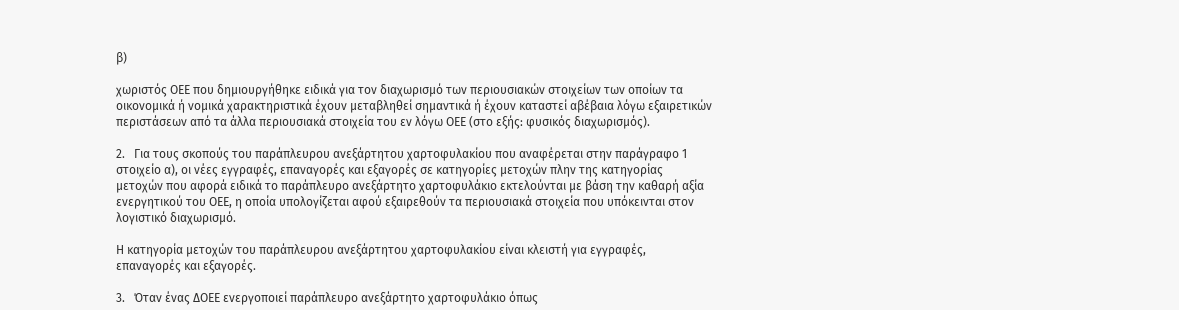β)

χωριστός ΟΕΕ που δημιουργήθηκε ειδικά για τον διαχωρισμό των περιουσιακών στοιχείων των οποίων τα οικονομικά ή νομικά χαρακτηριστικά έχουν μεταβληθεί σημαντικά ή έχουν καταστεί αβέβαια λόγω εξαιρετικών περιστάσεων από τα άλλα περιουσιακά στοιχεία του εν λόγω ΟΕΕ (στο εξής: φυσικός διαχωρισμός).

2.   Για τους σκοπούς του παράπλευρου ανεξάρτητου χαρτοφυλακίου που αναφέρεται στην παράγραφο 1 στοιχείο α), οι νέες εγγραφές, επαναγορές και εξαγορές σε κατηγορίες μετοχών πλην της κατηγορίας μετοχών που αφορά ειδικά το παράπλευρο ανεξάρτητο χαρτοφυλάκιο εκτελούνται με βάση την καθαρή αξία ενεργητικού του ΟΕΕ, η οποία υπολογίζεται αφού εξαιρεθούν τα περιουσιακά στοιχεία που υπόκεινται στον λογιστικό διαχωρισμό.

Η κατηγορία μετοχών του παράπλευρου ανεξάρτητου χαρτοφυλακίου είναι κλειστή για εγγραφές, επαναγορές και εξαγορές.

3.   Όταν ένας ΔΟΕΕ ενεργοποιεί παράπλευρο ανεξάρτητο χαρτοφυλάκιο όπως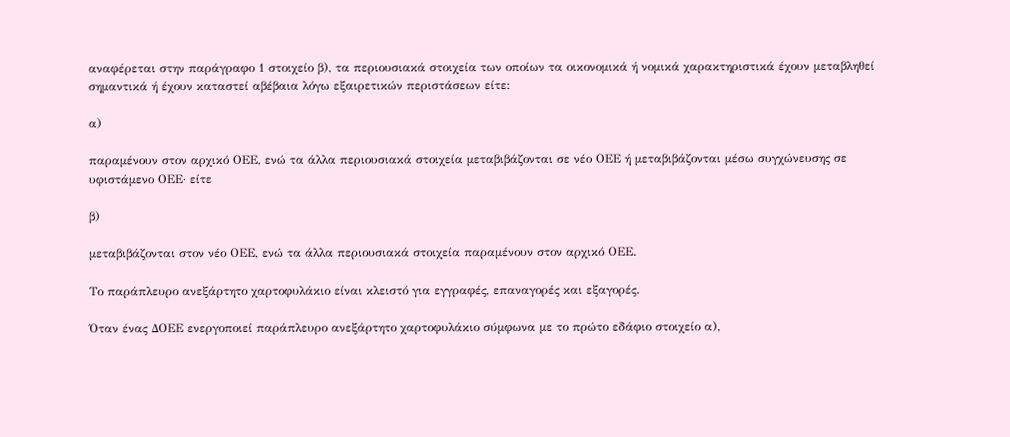αναφέρεται στην παράγραφο 1 στοιχείο β), τα περιουσιακά στοιχεία των οποίων τα οικονομικά ή νομικά χαρακτηριστικά έχουν μεταβληθεί σημαντικά ή έχουν καταστεί αβέβαια λόγω εξαιρετικών περιστάσεων είτε:

α)

παραμένουν στον αρχικό ΟΕΕ, ενώ τα άλλα περιουσιακά στοιχεία μεταβιβάζονται σε νέο ΟΕΕ ή μεταβιβάζονται μέσω συγχώνευσης σε υφιστάμενο ΟΕΕ· είτε

β)

μεταβιβάζονται στον νέο ΟΕΕ, ενώ τα άλλα περιουσιακά στοιχεία παραμένουν στον αρχικό ΟΕΕ.

Το παράπλευρο ανεξάρτητο χαρτοφυλάκιο είναι κλειστό για εγγραφές, επαναγορές και εξαγορές.

Όταν ένας ΔΟΕΕ ενεργοποιεί παράπλευρο ανεξάρτητο χαρτοφυλάκιο σύμφωνα με το πρώτο εδάφιο στοιχείο α),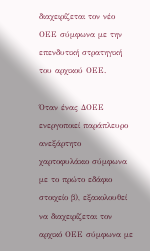διαχειρίζεται τον νέο ΟΕΕ σύμφωνα με την επενδυτική στρατηγική του αρχικού ΟΕΕ.

Όταν ένας ΔΟΕΕ ενεργοποιεί παράπλευρο ανεξάρτητο χαρτοφυλάκιο σύμφωνα με το πρώτο εδάφιο στοιχείο β), εξακολουθεί να διαχειρίζεται τον αρχικό ΟΕΕ σύμφωνα με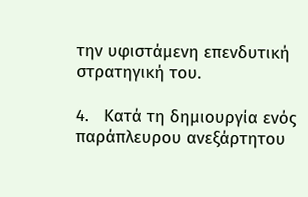την υφιστάμενη επενδυτική στρατηγική του.

4.   Κατά τη δημιουργία ενός παράπλευρου ανεξάρτητου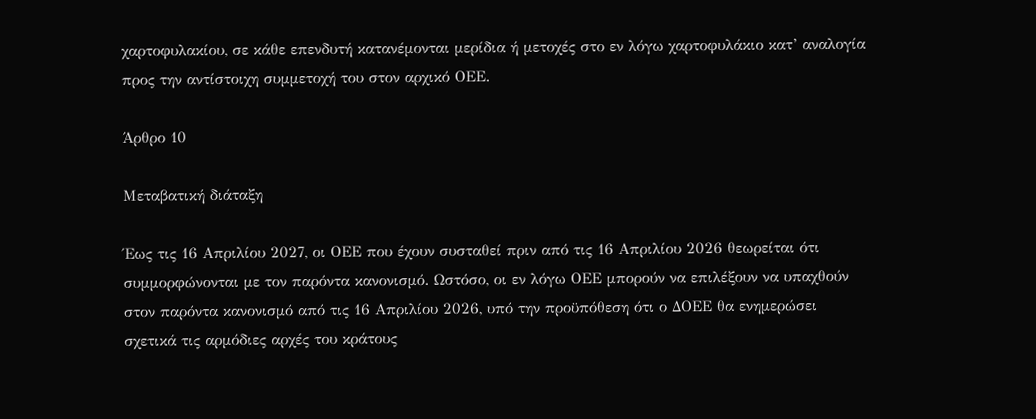χαρτοφυλακίου, σε κάθε επενδυτή κατανέμονται μερίδια ή μετοχές στο εν λόγω χαρτοφυλάκιο κατ’ αναλογία προς την αντίστοιχη συμμετοχή του στον αρχικό ΟΕΕ.

Άρθρο 10

Μεταβατική διάταξη

Έως τις 16 Απριλίου 2027, οι ΟΕΕ που έχουν συσταθεί πριν από τις 16 Απριλίου 2026 θεωρείται ότι συμμορφώνονται με τον παρόντα κανονισμό. Ωστόσο, οι εν λόγω ΟΕΕ μπορούν να επιλέξουν να υπαχθούν στον παρόντα κανονισμό από τις 16 Απριλίου 2026, υπό την προϋπόθεση ότι ο ΔΟΕΕ θα ενημερώσει σχετικά τις αρμόδιες αρχές του κράτους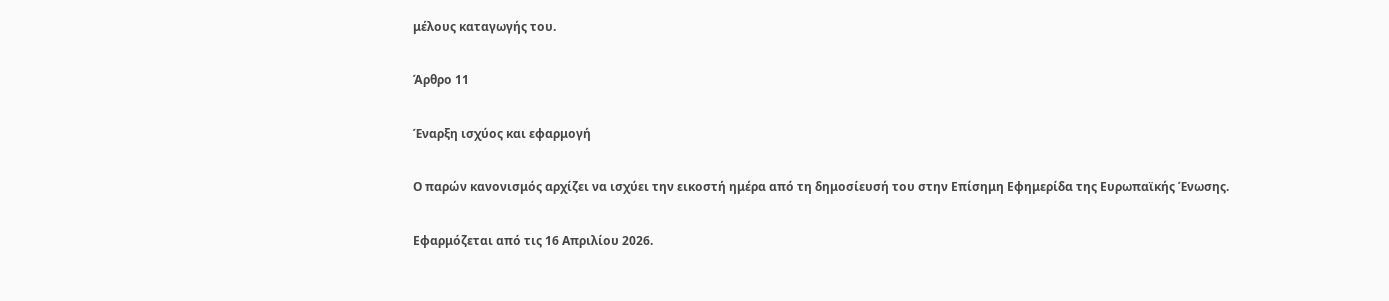μέλους καταγωγής του.

Άρθρο 11

Έναρξη ισχύος και εφαρμογή

Ο παρών κανονισμός αρχίζει να ισχύει την εικοστή ημέρα από τη δημοσίευσή του στην Επίσημη Εφημερίδα της Ευρωπαϊκής Ένωσης.

Εφαρμόζεται από τις 16 Απριλίου 2026.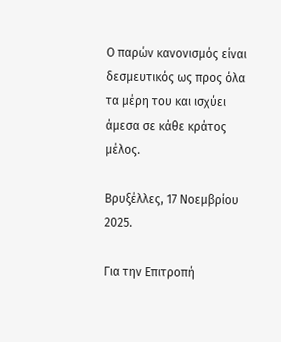Ο παρών κανονισμός είναι δεσμευτικός ως προς όλα τα μέρη του και ισχύει άμεσα σε κάθε κράτος μέλος.

Βρυξέλλες, 17 Νοεμβρίου 2025.

Για την Επιτροπή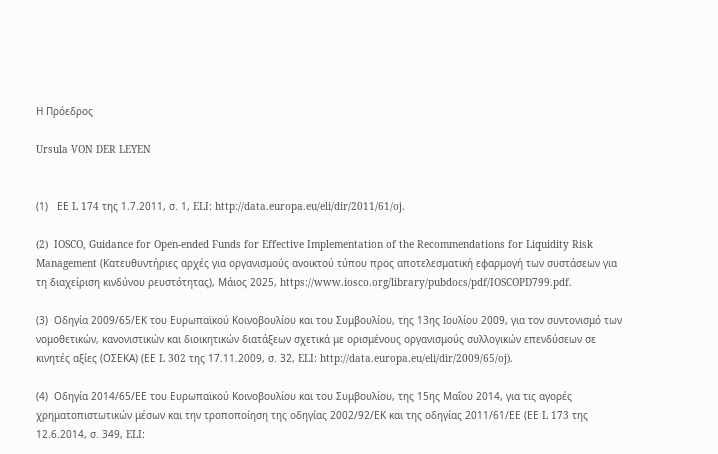Η Πρόεδρος

Ursula VON DER LEYEN


(1)   ΕΕ L 174 της 1.7.2011, σ. 1, ELI: http://data.europa.eu/eli/dir/2011/61/oj.

(2)  IOSCO, Guidance for Open-ended Funds for Effective Implementation of the Recommendations for Liquidity Risk Management (Κατευθυντήριες αρχές για οργανισμούς ανοικτού τύπου προς αποτελεσματική εφαρμογή των συστάσεων για τη διαχείριση κινδύνου ρευστότητας), Μάιος 2025, https://www.iosco.org/library/pubdocs/pdf/IOSCOPD799.pdf.

(3)  Οδηγία 2009/65/ΕΚ του Ευρωπαϊκού Κοινοβουλίου και του Συμβουλίου, της 13ης Ιουλίου 2009, για τον συντονισμό των νομοθετικών, κανονιστικών και διοικητικών διατάξεων σχετικά με ορισμένους οργανισμούς συλλογικών επενδύσεων σε κινητές αξίες (ΟΣΕΚΑ) (ΕΕ L 302 της 17.11.2009, σ. 32, ELI: http://data.europa.eu/eli/dir/2009/65/oj).

(4)  Οδηγία 2014/65/ΕΕ του Ευρωπαϊκού Κοινοβουλίου και του Συμβουλίου, της 15ης Μαΐου 2014, για τις αγορές χρηματοπιστωτικών μέσων και την τροποποίηση της οδηγίας 2002/92/ΕΚ και της οδηγίας 2011/61/ΕΕ (ΕΕ L 173 της 12.6.2014, σ. 349, ELI: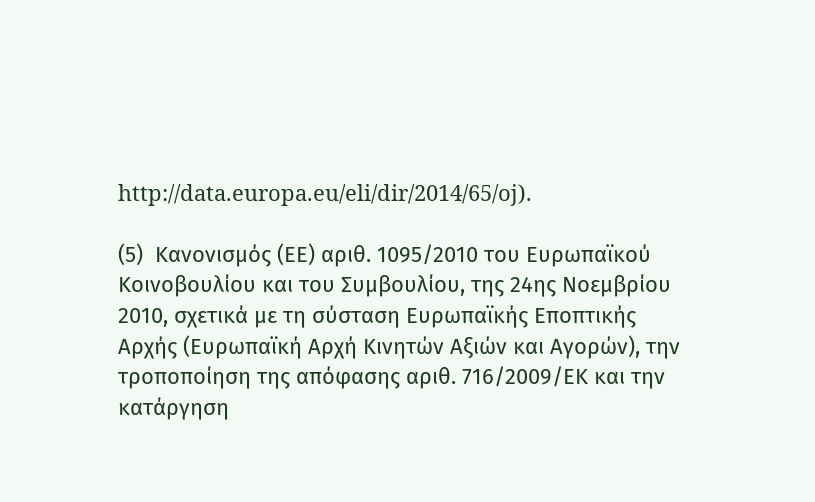http://data.europa.eu/eli/dir/2014/65/oj).

(5)  Κανονισμός (ΕΕ) αριθ. 1095/2010 του Ευρωπαϊκού Κοινοβουλίου και του Συμβουλίου, της 24ης Νοεμβρίου 2010, σχετικά με τη σύσταση Ευρωπαϊκής Εποπτικής Αρχής (Ευρωπαϊκή Αρχή Κινητών Αξιών και Αγορών), την τροποποίηση της απόφασης αριθ. 716/2009/ΕΚ και την κατάργηση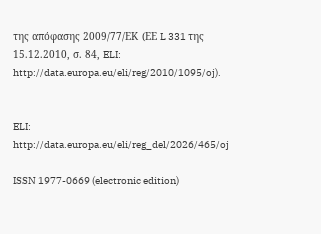της απόφασης 2009/77/ΕΚ (ΕΕ L 331 της 15.12.2010, σ. 84, ELI: http://data.europa.eu/eli/reg/2010/1095/oj).


ELI: http://data.europa.eu/eli/reg_del/2026/465/oj

ISSN 1977-0669 (electronic edition)